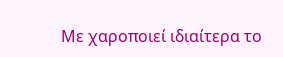Με χαροποιεί ιδιαίτερα το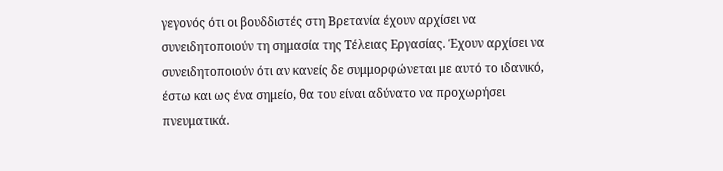γεγονός ότι οι βουδδιστές στη Βρετανία έχουν αρχίσει να συνειδητοποιούν τη σημασία της Τέλειας Εργασίας. Έχουν αρχίσει να συνειδητοποιούν ότι αν κανείς δε συμμορφώνεται με αυτό το ιδανικό, έστω και ως ένα σημείο, θα του είναι αδύνατο να προχωρήσει πνευματικά.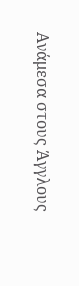Ανάμεσα στους Άγγλους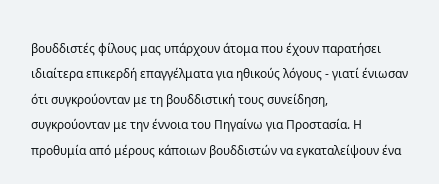βουδδιστές φίλους μας υπάρχουν άτομα που έχουν παρατήσει ιδιαίτερα επικερδή επαγγέλματα για ηθικούς λόγους - γιατί ένιωσαν ότι συγκρούονταν με τη βουδδιστική τους συνείδηση, συγκρούονταν με την έννοια του Πηγαίνω για Προστασία. Η προθυμία από μέρους κάποιων βουδδιστών να εγκαταλείψουν ένα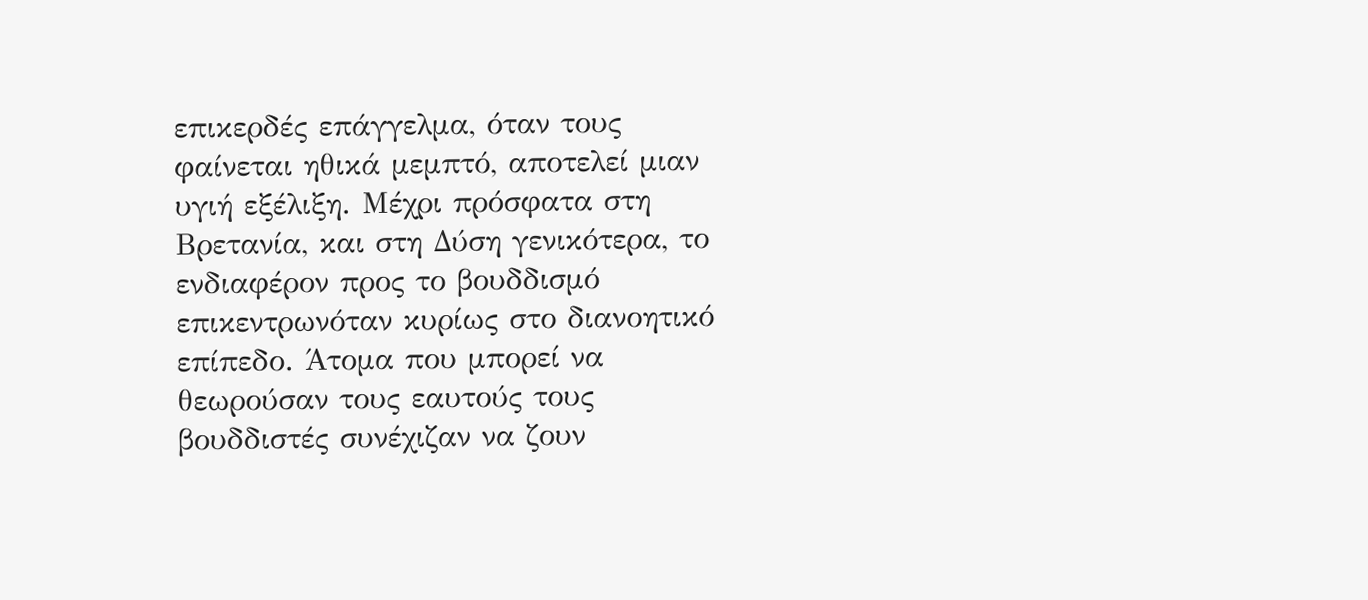επικερδές επάγγελμα, όταν τους φαίνεται ηθικά μεμπτό, αποτελεί μιαν υγιή εξέλιξη. Μέχρι πρόσφατα στη Βρετανία, και στη Δύση γενικότερα, το ενδιαφέρον προς το βουδδισμό επικεντρωνόταν κυρίως στο διανοητικό επίπεδο. Άτομα που μπορεί να θεωρούσαν τους εαυτούς τους βουδδιστές συνέχιζαν να ζουν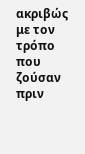ακριβώς με τον τρόπο που ζούσαν πριν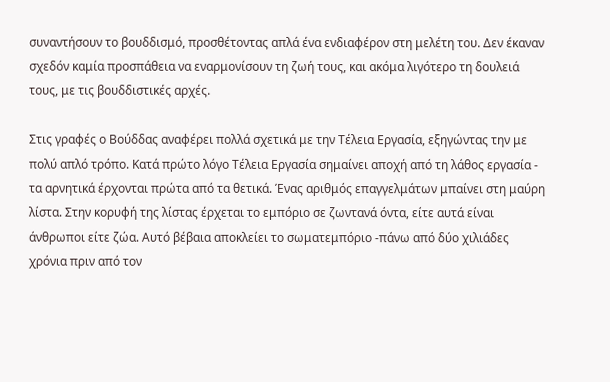συναντήσουν το βουδδισμό, προσθέτοντας απλά ένα ενδιαφέρον στη μελέτη του. Δεν έκαναν σχεδόν καμία προσπάθεια να εναρμονίσουν τη ζωή τους, και ακόμα λιγότερο τη δουλειά τους, με τις βουδδιστικές αρχές.

Στις γραφές ο Βούδδας αναφέρει πολλά σχετικά με την Τέλεια Εργασία, εξηγώντας την με πολύ απλό τρόπο. Κατά πρώτο λόγο Τέλεια Εργασία σημαίνει αποχή από τη λάθος εργασία - τα αρνητικά έρχονται πρώτα από τα θετικά. Ένας αριθμός επαγγελμάτων μπαίνει στη μαύρη λίστα. Στην κορυφή της λίστας έρχεται το εμπόριο σε ζωντανά όντα, είτε αυτά είναι άνθρωποι είτε ζώα. Αυτό βέβαια αποκλείει το σωματεμπόριο -πάνω από δύο χιλιάδες χρόνια πριν από τον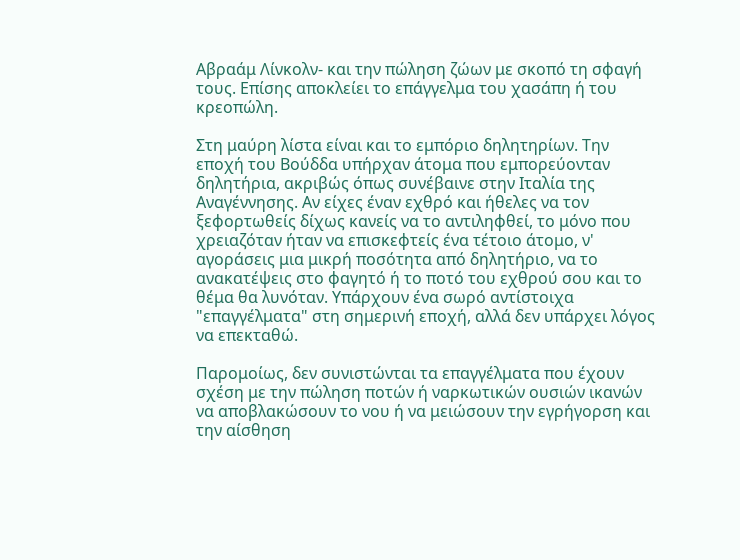Αβραάμ Λίνκολν- και την πώληση ζώων με σκοπό τη σφαγή τους. Επίσης αποκλείει το επάγγελμα του χασάπη ή του κρεοπώλη.

Στη μαύρη λίστα είναι και το εμπόριο δηλητηρίων. Την εποχή του Βούδδα υπήρχαν άτομα που εμπορεύονταν δηλητήρια, ακριβώς όπως συνέβαινε στην Ιταλία της Αναγέννησης. Αν είχες έναν εχθρό και ήθελες να τον ξεφορτωθείς δίχως κανείς να το αντιληφθεί, το μόνο που χρειαζόταν ήταν να επισκεφτείς ένα τέτοιο άτομο, ν' αγοράσεις μια μικρή ποσότητα από δηλητήριο, να το ανακατέψεις στο φαγητό ή το ποτό του εχθρού σου και το θέμα θα λυνόταν. Υπάρχουν ένα σωρό αντίστοιχα "επαγγέλματα" στη σημερινή εποχή, αλλά δεν υπάρχει λόγος να επεκταθώ.

Παρομοίως, δεν συνιστώνται τα επαγγέλματα που έχουν σχέση με την πώληση ποτών ή ναρκωτικών ουσιών ικανών να αποβλακώσουν το νου ή να μειώσουν την εγρήγορση και την αίσθηση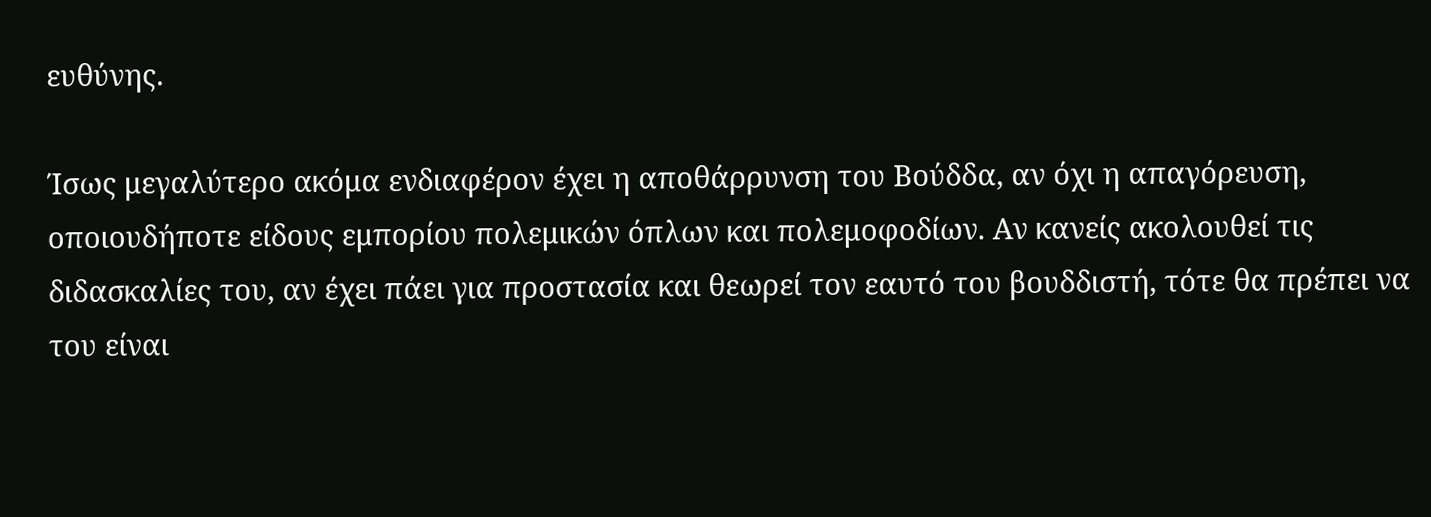ευθύνης.

Ίσως μεγαλύτερο ακόμα ενδιαφέρον έχει η αποθάρρυνση του Βούδδα, αν όχι η απαγόρευση, οποιουδήποτε είδους εμπορίου πολεμικών όπλων και πολεμοφοδίων. Αν κανείς ακολουθεί τις διδασκαλίες του, αν έχει πάει για προστασία και θεωρεί τον εαυτό του βουδδιστή, τότε θα πρέπει να του είναι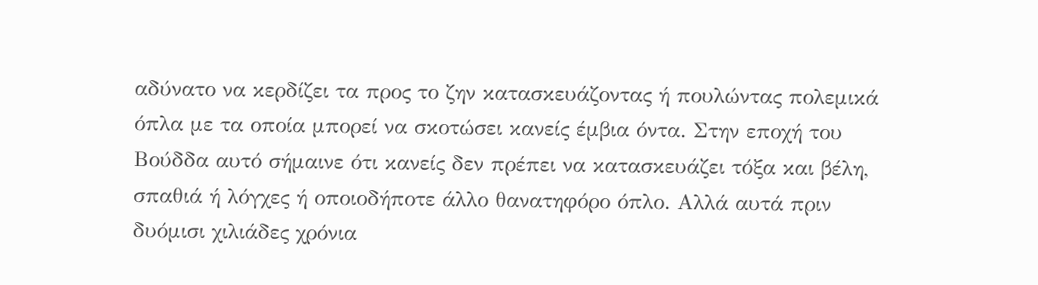αδύνατο να κερδίζει τα προς το ζην κατασκευάζοντας ή πουλώντας πολεμικά όπλα με τα οποία μπορεί να σκοτώσει κανείς έμβια όντα. Στην εποχή του Βούδδα αυτό σήμαινε ότι κανείς δεν πρέπει να κατασκευάζει τόξα και βέλη, σπαθιά ή λόγχες ή οποιοδήποτε άλλο θανατηφόρο όπλο. Αλλά αυτά πριν δυόμισι χιλιάδες χρόνια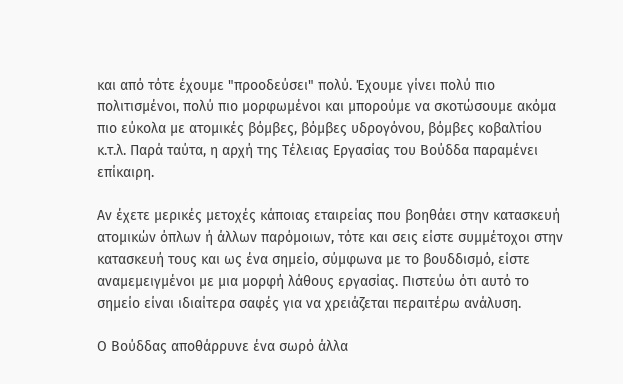και από τότε έχουμε "προοδεύσει" πολύ. Έχουμε γίνει πολύ πιο πολιτισμένοι, πολύ πιο μορφωμένοι και μπορούμε να σκοτώσουμε ακόμα πιο εύκολα με ατομικές βόμβες, βόμβες υδρογόνου, βόμβες κοβαλτίου κ.τ.λ. Παρά ταύτα, η αρχή της Τέλειας Εργασίας του Βούδδα παραμένει επίκαιρη.

Αν έχετε μερικές μετοχές κάποιας εταιρείας που βοηθάει στην κατασκευή ατομικών όπλων ή άλλων παρόμοιων, τότε και σεις είστε συμμέτοχοι στην κατασκευή τους και ως ένα σημείο, σύμφωνα με το βουδδισμό, είστε αναμεμειγμένοι με μια μορφή λάθους εργασίας. Πιστεύω ότι αυτό το σημείο είναι ιδιαίτερα σαφές για να χρειάζεται περαιτέρω ανάλυση.

Ο Βούδδας αποθάρρυνε ένα σωρό άλλα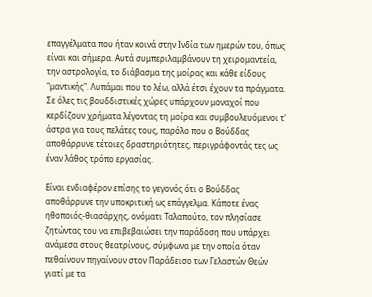επαγγέλματα που ήταν κοινά στην Ινδία των ημερών του, όπως είναι και σήμερα. Αυτά συμπεριλαμβάνουν τη χειρομαντεία, την αστρολογία, το διάβασμα της μοίρας και κάθε είδους "μαντικής". Λυπάμαι που το λέω, αλλά έτσι έχουν τα πράγματα. Σε όλες τις βουδδιστικές χώρες υπάρχουν μοναχοί που κερδίζουν χρήματα λέγοντας τη μοίρα και συμβουλευόμενοι τ' άστρα για τους πελάτες τους, παρόλο που ο Βούδδας αποθάρρυνε τέτοιες δραστηριότητες, περιγράφοντάς τες ως έναν λάθος τρόπο εργασίας.

Είναι ενδιαφέρον επίσης το γεγονός ότι ο Βούδδας αποθάρρυνε την υποκριτική ως επάγγελμα. Κάποτε ένας ηθοποιός-θιασάρχης, ονόματι Ταλαπούτο, τον πλησίασε ζητώντας του να επιβεβαιώσει την παράδοση που υπάρχει ανάμεσα στους θεατρίνους, σύμφωνα με την οποία όταν πεθαίνουν πηγαίνουν στον Παράδεισο των Γελαστών Θεών γιατί με τα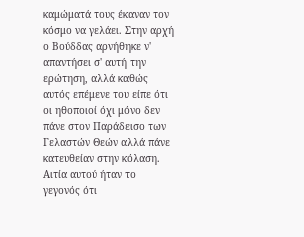καμώματά τους έκαναν τον κόσμο να γελάει. Στην αρχή ο Βούδδας αρνήθηκε ν' απαντήσει σ' αυτή την ερώτηση, αλλά καθώς αυτός επέμενε του είπε ότι οι ηθοποιοί όχι μόνο δεν πάνε στον Παράδεισο των Γελαστών Θεών αλλά πάνε κατευθείαν στην κόλαση. Αιτία αυτού ήταν το γεγονός ότι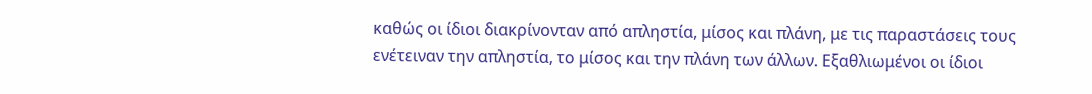καθώς οι ίδιοι διακρίνονταν από απληστία, μίσος και πλάνη, με τις παραστάσεις τους ενέτειναν την απληστία, το μίσος και την πλάνη των άλλων. Εξαθλιωμένοι οι ίδιοι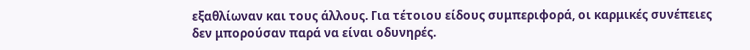εξαθλίωναν και τους άλλους. Για τέτοιου είδους συμπεριφορά, οι καρμικές συνέπειες δεν μπορούσαν παρά να είναι οδυνηρές.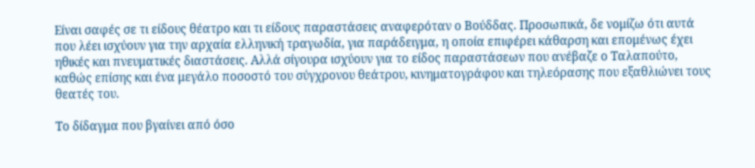Είναι σαφές σε τι είδους θέατρο και τι είδους παραστάσεις αναφερόταν ο Βούδδας. Προσωπικά, δε νομίζω ότι αυτά που λέει ισχύουν για την αρχαία ελληνική τραγωδία, για παράδειγμα, η οποία επιφέρει κάθαρση και επομένως έχει ηθικές και πνευματικές διαστάσεις. Αλλά σίγουρα ισχύουν για το είδος παραστάσεων που ανέβαζε ο Ταλαπούτο, καθώς επίσης και ένα μεγάλο ποσοστό του σύγχρονου θεάτρου, κινηματογράφου και τηλεόρασης που εξαθλιώνει τους θεατές του.

Το δίδαγμα που βγαίνει από όσο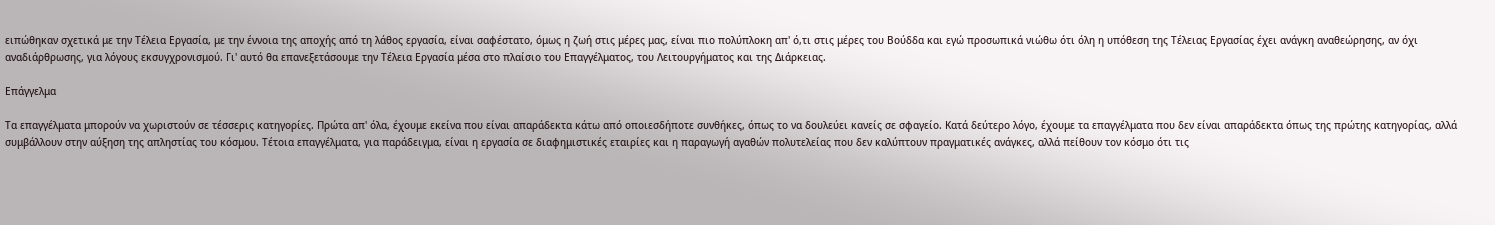ειπώθηκαν σχετικά με την Τέλεια Εργασία, με την έννοια της αποχής από τη λάθος εργασία, είναι σαφέστατο, όμως η ζωή στις μέρες μας, είναι πιο πολύπλοκη απ' ό,τι στις μέρες του Βούδδα και εγώ προσωπικά νιώθω ότι όλη η υπόθεση της Τέλειας Εργασίας έχει ανάγκη αναθεώρησης, αν όχι αναδιάρθρωσης, για λόγους εκσυγχρονισμού. Γι' αυτό θα επανεξετάσουμε την Τέλεια Εργασία μέσα στο πλαίσιο του Επαγγέλματος, του Λειτουργήματος και της Διάρκειας.

Επάγγελμα

Τα επαγγέλματα μπορούν να χωριστούν σε τέσσερις κατηγορίες. Πρώτα απ' όλα, έχουμε εκείνα που είναι απαράδεκτα κάτω από οποιεσδήποτε συνθήκες, όπως το να δουλεύει κανείς σε σφαγείο. Κατά δεύτερο λόγο, έχουμε τα επαγγέλματα που δεν είναι απαράδεκτα όπως της πρώτης κατηγορίας, αλλά συμβάλλουν στην αύξηση της απληστίας του κόσμου. Τέτοια επαγγέλματα, για παράδειγμα, είναι η εργασία σε διαφημιστικές εταιρίες και η παραγωγή αγαθών πολυτελείας που δεν καλύπτουν πραγματικές ανάγκες, αλλά πείθουν τον κόσμο ότι τις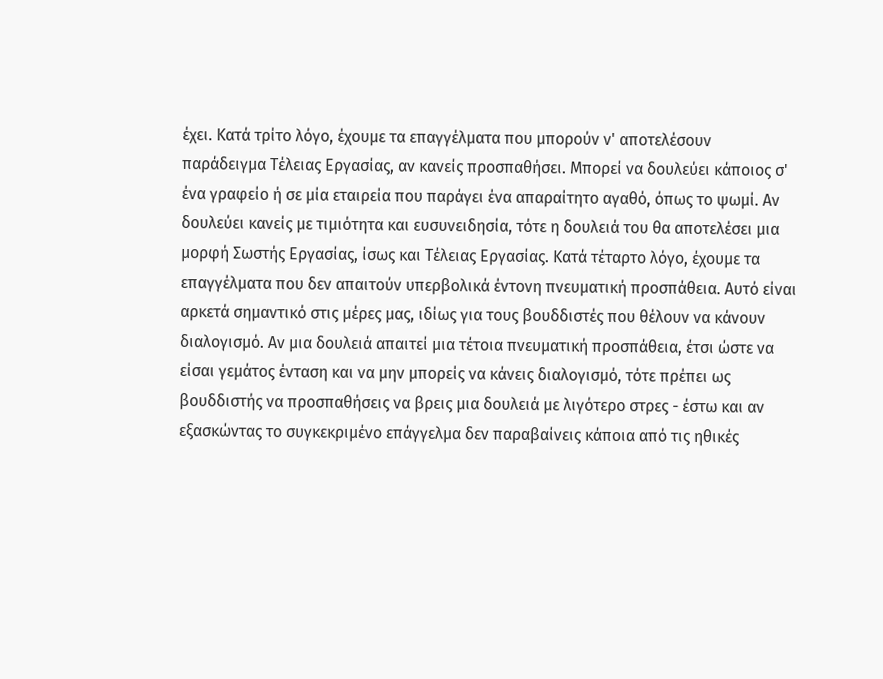έχει. Κατά τρίτο λόγο, έχουμε τα επαγγέλματα που μπορούν ν' αποτελέσουν παράδειγμα Τέλειας Εργασίας, αν κανείς προσπαθήσει. Μπορεί να δουλεύει κάποιος σ' ένα γραφείο ή σε μία εταιρεία που παράγει ένα απαραίτητο αγαθό, όπως το ψωμί. Αν δουλεύει κανείς με τιμιότητα και ευσυνειδησία, τότε η δουλειά του θα αποτελέσει μια μορφή Σωστής Εργασίας, ίσως και Τέλειας Εργασίας. Κατά τέταρτο λόγο, έχουμε τα επαγγέλματα που δεν απαιτούν υπερβολικά έντονη πνευματική προσπάθεια. Αυτό είναι αρκετά σημαντικό στις μέρες μας, ιδίως για τους βουδδιστές που θέλουν να κάνουν διαλογισμό. Αν μια δουλειά απαιτεί μια τέτοια πνευματική προσπάθεια, έτσι ώστε να είσαι γεμάτος ένταση και να μην μπορείς να κάνεις διαλογισμό, τότε πρέπει ως βουδδιστής να προσπαθήσεις να βρεις μια δουλειά με λιγότερο στρες - έστω και αν εξασκώντας το συγκεκριμένο επάγγελμα δεν παραβαίνεις κάποια από τις ηθικές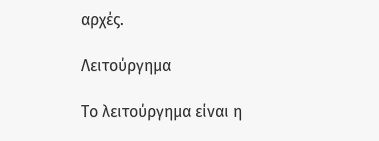αρχές.

Λειτούργημα

Το λειτούργημα είναι η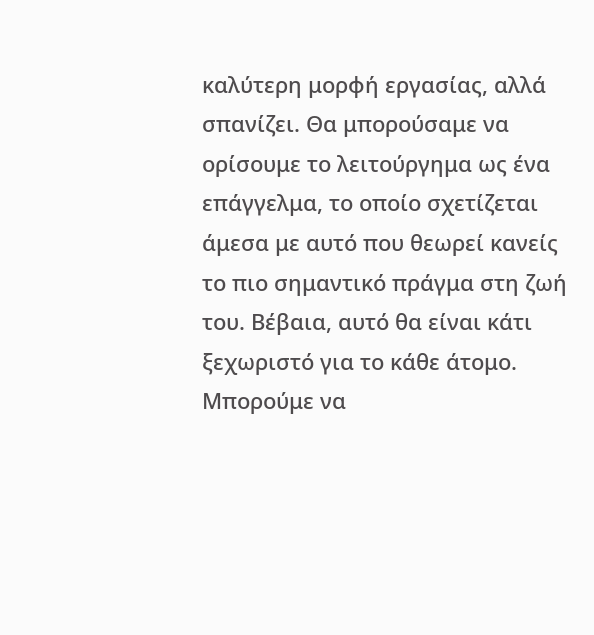καλύτερη μορφή εργασίας, αλλά σπανίζει. Θα μπορούσαμε να ορίσουμε το λειτούργημα ως ένα επάγγελμα, το οποίο σχετίζεται άμεσα με αυτό που θεωρεί κανείς το πιο σημαντικό πράγμα στη ζωή του. Βέβαια, αυτό θα είναι κάτι ξεχωριστό για το κάθε άτομο. Μπορούμε να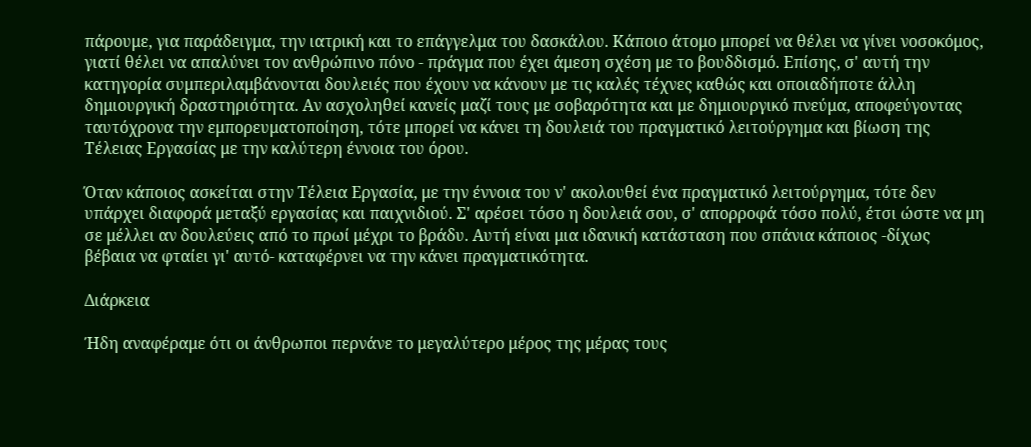πάρουμε, για παράδειγμα, την ιατρική και το επάγγελμα του δασκάλου. Κάποιο άτομο μπορεί να θέλει να γίνει νοσοκόμος, γιατί θέλει να απαλύνει τον ανθρώπινο πόνο - πράγμα που έχει άμεση σχέση με το βουδδισμό. Επίσης, σ' αυτή την κατηγορία συμπεριλαμβάνονται δουλειές που έχουν να κάνουν με τις καλές τέχνες καθώς και οποιαδήποτε άλλη δημιουργική δραστηριότητα. Αν ασχοληθεί κανείς μαζί τους με σοβαρότητα και με δημιουργικό πνεύμα, αποφεύγοντας ταυτόχρονα την εμπορευματοποίηση, τότε μπορεί να κάνει τη δουλειά του πραγματικό λειτούργημα και βίωση της Τέλειας Εργασίας με την καλύτερη έννοια του όρου.

Όταν κάποιος ασκείται στην Τέλεια Εργασία, με την έννοια του ν' ακολουθεί ένα πραγματικό λειτούργημα, τότε δεν υπάρχει διαφορά μεταξύ εργασίας και παιχνιδιού. Σ' αρέσει τόσο η δουλειά σου, σ' απορροφά τόσο πολύ, έτσι ώστε να μη σε μέλλει αν δουλεύεις από το πρωί μέχρι το βράδυ. Αυτή είναι μια ιδανική κατάσταση που σπάνια κάποιος -δίχως βέβαια να φταίει γι' αυτό- καταφέρνει να την κάνει πραγματικότητα.

Διάρκεια

Ήδη αναφέραμε ότι οι άνθρωποι περνάνε το μεγαλύτερο μέρος της μέρας τους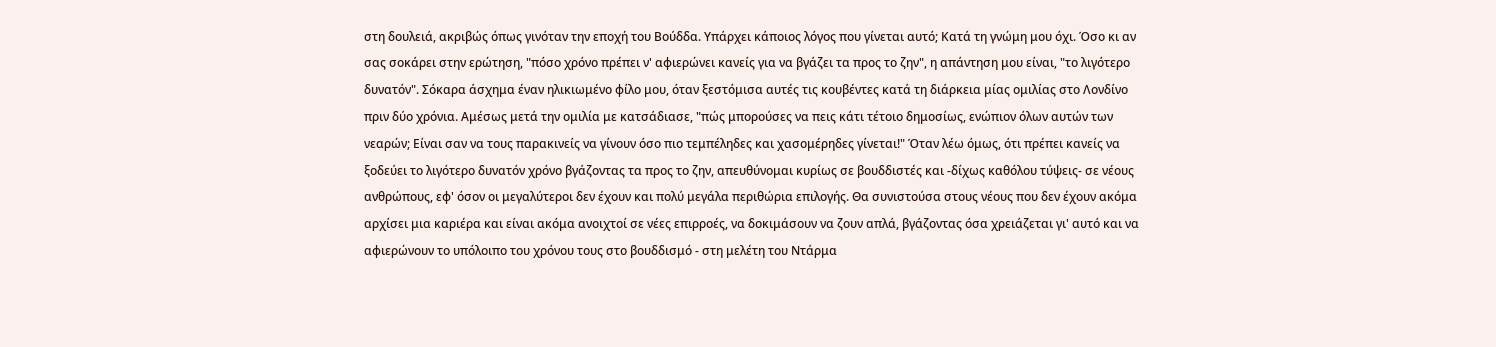στη δουλειά, ακριβώς όπως γινόταν την εποχή του Βούδδα. Υπάρχει κάποιος λόγος που γίνεται αυτό; Κατά τη γνώμη μου όχι. Όσο κι αν σας σοκάρει στην ερώτηση, "πόσο χρόνο πρέπει ν' αφιερώνει κανείς για να βγάζει τα προς το ζην", η απάντηση μου είναι, "το λιγότερο δυνατόν". Σόκαρα άσχημα έναν ηλικιωμένο φίλο μου, όταν ξεστόμισα αυτές τις κουβέντες κατά τη διάρκεια μίας ομιλίας στο Λονδίνο πριν δύο χρόνια. Αμέσως μετά την ομιλία με κατσάδιασε, "πώς μπορούσες να πεις κάτι τέτοιο δημοσίως, ενώπιον όλων αυτών των νεαρών; Είναι σαν να τους παρακινείς να γίνουν όσο πιο τεμπέληδες και χασομέρηδες γίνεται!" Όταν λέω όμως, ότι πρέπει κανείς να ξοδεύει το λιγότερο δυνατόν χρόνο βγάζοντας τα προς το ζην, απευθύνομαι κυρίως σε βουδδιστές και -δίχως καθόλου τύψεις- σε νέους ανθρώπους, εφ' όσον οι μεγαλύτεροι δεν έχουν και πολύ μεγάλα περιθώρια επιλογής. Θα συνιστούσα στους νέους που δεν έχουν ακόμα αρχίσει μια καριέρα και είναι ακόμα ανοιχτοί σε νέες επιρροές, να δοκιμάσουν να ζουν απλά, βγάζοντας όσα χρειάζεται γι' αυτό και να αφιερώνουν το υπόλοιπο του χρόνου τους στο βουδδισμό - στη μελέτη του Ντάρμα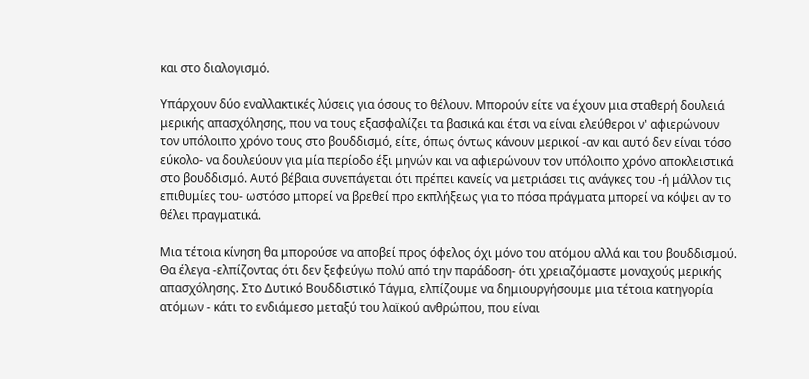και στο διαλογισμό.

Υπάρχουν δύο εναλλακτικές λύσεις για όσους το θέλουν. Μπορούν είτε να έχουν μια σταθερή δουλειά μερικής απασχόλησης, που να τους εξασφαλίζει τα βασικά και έτσι να είναι ελεύθεροι ν' αφιερώνουν τον υπόλοιπο χρόνο τους στο βουδδισμό, είτε, όπως όντως κάνουν μερικοί -αν και αυτό δεν είναι τόσο εύκολο- να δουλεύουν για μία περίοδο έξι μηνών και να αφιερώνουν τον υπόλοιπο χρόνο αποκλειστικά στο βουδδισμό. Αυτό βέβαια συνεπάγεται ότι πρέπει κανείς να μετριάσει τις ανάγκες του -ή μάλλον τις επιθυμίες του- ωστόσο μπορεί να βρεθεί προ εκπλήξεως για το πόσα πράγματα μπορεί να κόψει αν το θέλει πραγματικά.

Μια τέτοια κίνηση θα μπορούσε να αποβεί προς όφελος όχι μόνο του ατόμου αλλά και του βουδδισμού. Θα έλεγα -ελπίζοντας ότι δεν ξεφεύγω πολύ από την παράδοση- ότι χρειαζόμαστε μοναχούς μερικής απασχόλησης. Στο Δυτικό Βουδδιστικό Τάγμα, ελπίζουμε να δημιουργήσουμε μια τέτοια κατηγορία ατόμων - κάτι το ενδιάμεσο μεταξύ του λαϊκού ανθρώπου, που είναι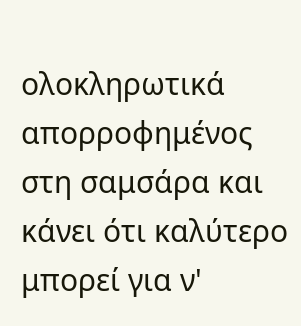ολοκληρωτικά απορροφημένος στη σαμσάρα και κάνει ότι καλύτερο μπορεί για ν'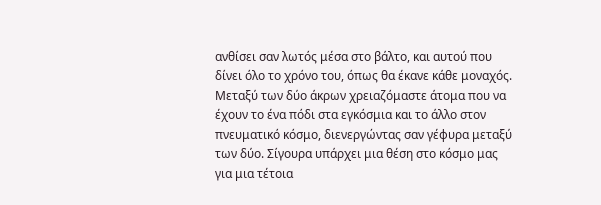ανθίσει σαν λωτός μέσα στο βάλτο, και αυτού που δίνει όλο το χρόνο του, όπως θα έκανε κάθε μοναχός. Μεταξύ των δύο άκρων χρειαζόμαστε άτομα που να έχουν το ένα πόδι στα εγκόσμια και το άλλο στον πνευματικό κόσμο, διενεργώντας σαν γέφυρα μεταξύ των δύο. Σίγουρα υπάρχει μια θέση στο κόσμο μας για μια τέτοια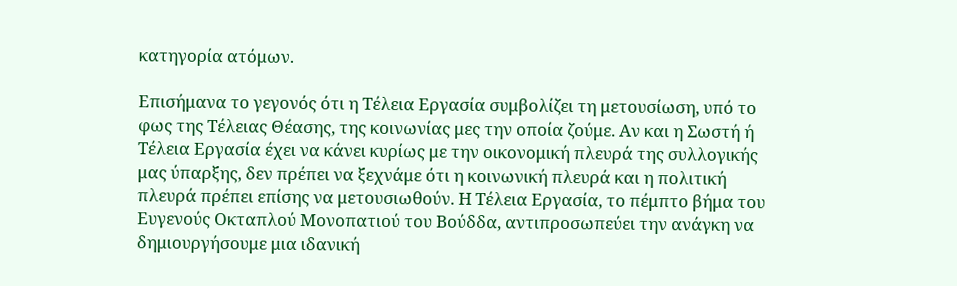κατηγορία ατόμων.

Επισήμανα το γεγονός ότι η Τέλεια Εργασία συμβολίζει τη μετουσίωση, υπό το φως της Τέλειας Θέασης, της κοινωνίας μες την οποία ζούμε. Αν και η Σωστή ή Τέλεια Εργασία έχει να κάνει κυρίως με την οικονομική πλευρά της συλλογικής μας ύπαρξης, δεν πρέπει να ξεχνάμε ότι η κοινωνική πλευρά και η πολιτική πλευρά πρέπει επίσης να μετουσιωθούν. Η Τέλεια Εργασία, το πέμπτο βήμα του Ευγενούς Οκταπλού Μονοπατιού του Βούδδα, αντιπροσωπεύει την ανάγκη να δημιουργήσουμε μια ιδανική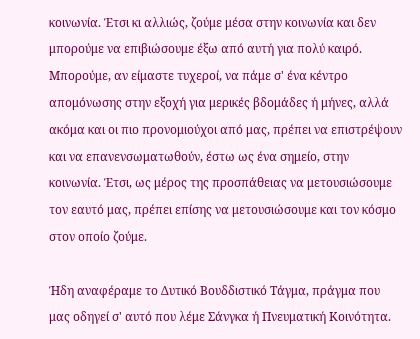κοινωνία. Έτσι κι αλλιώς, ζούμε μέσα στην κοινωνία και δεν μπορούμε να επιβιώσουμε έξω από αυτή για πολύ καιρό. Μπορούμε, αν είμαστε τυχεροί, να πάμε σ' ένα κέντρο απομόνωσης στην εξοχή για μερικές βδομάδες ή μήνες, αλλά ακόμα και οι πιο προνομιούχοι από μας, πρέπει να επιστρέψουν και να επανενσωματωθούν, έστω ως ένα σημείο, στην κοινωνία. Έτσι, ως μέρος της προσπάθειας να μετουσιώσουμε τον εαυτό μας, πρέπει επίσης να μετουσιώσουμε και τον κόσμο στον οποίο ζούμε.

Ήδη αναφέραμε το Δυτικό Βουδδιστικό Τάγμα, πράγμα που μας οδηγεί σ' αυτό που λέμε Σάνγκα ή Πνευματική Κοινότητα.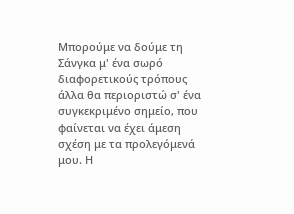Μπορούμε να δούμε τη Σάνγκα μ' ένα σωρό διαφορετικούς τρόπους άλλα θα περιοριστώ σ' ένα συγκεκριμένο σημείο, που φαίνεται να έχει άμεση σχέση με τα προλεγόμενά μου. Η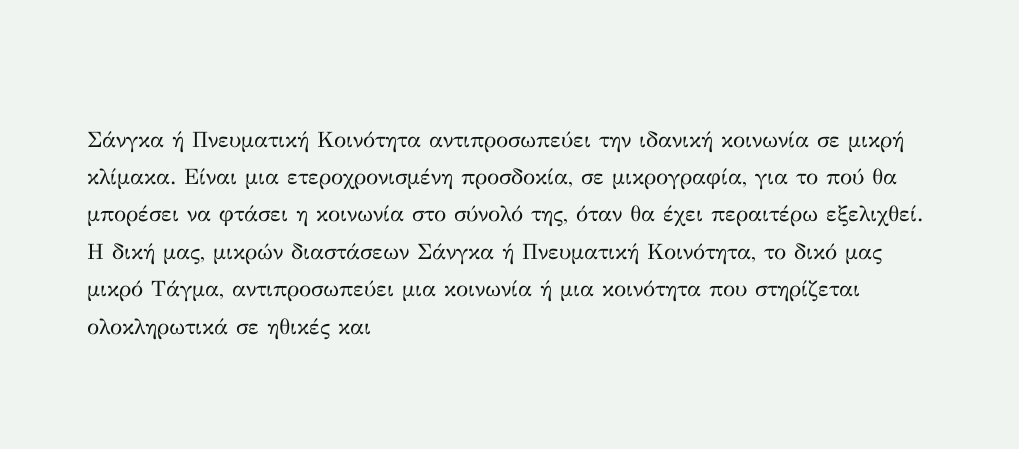Σάνγκα ή Πνευματική Κοινότητα αντιπροσωπεύει την ιδανική κοινωνία σε μικρή κλίμακα. Είναι μια ετεροχρονισμένη προσδοκία, σε μικρογραφία, για το πού θα μπορέσει να φτάσει η κοινωνία στο σύνολό της, όταν θα έχει περαιτέρω εξελιχθεί. Η δική μας, μικρών διαστάσεων Σάνγκα ή Πνευματική Κοινότητα, το δικό μας μικρό Τάγμα, αντιπροσωπεύει μια κοινωνία ή μια κοινότητα που στηρίζεται ολοκληρωτικά σε ηθικές και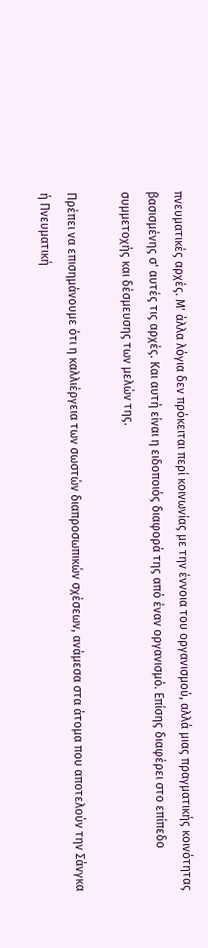πνευματικές αρχές. Μ' άλλα λόγια δεν πρόκειται περί κοινωνίας με την έννοια του οργανισμού, αλλά μιας πραγματικής κοινότητας βασισμένης σ' αυτές τις αρχές. Και αυτή είναι η ειδοποιός διαφορά της από έναν οργανισμό. Επίσης διαφέρει στο επίπεδο συμμετοχής και δέσμευσης των μελών της.

Πρέπει να επισημάνουμε ότι η καλλιέργεια των σωστών διαπροσωπικών σχέσεων, ανάμεσα στα άτομα που αποτελούν την Σάνγκα ή Πνευματική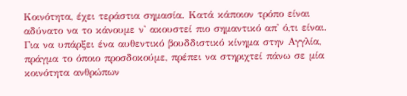Κοινότητα, έχει τεράστια σημασία. Κατά κάποιον τρόπο είναι αδύνατο να το κάνουμε ν' ακουστεί πιο σημαντικό απ' ό,τι είναι. Για να υπάρξει ένα αυθεντικό βουδδιστικό κίνημα στην Αγγλία, πράγμα το όποιο προσδοκούμε, πρέπει να στηριχτεί πάνω σε μία κοινότητα ανθρώπων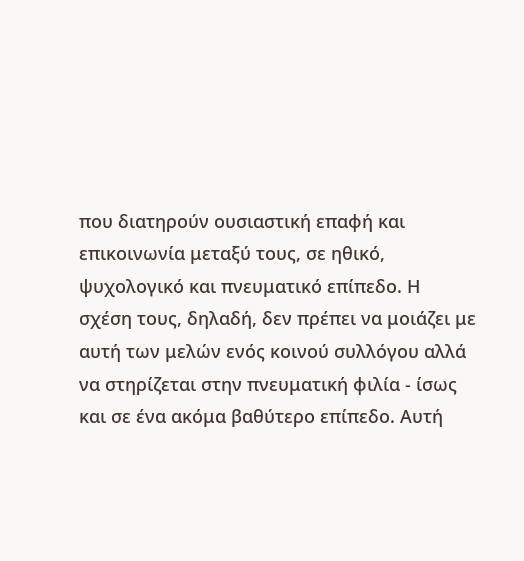που διατηρούν ουσιαστική επαφή και επικοινωνία μεταξύ τους, σε ηθικό, ψυχολογικό και πνευματικό επίπεδο. Η σχέση τους, δηλαδή, δεν πρέπει να μοιάζει με αυτή των μελών ενός κοινού συλλόγου αλλά να στηρίζεται στην πνευματική φιλία - ίσως και σε ένα ακόμα βαθύτερο επίπεδο. Αυτή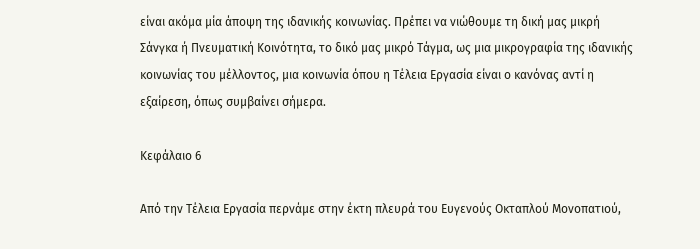είναι ακόμα μία άποψη της ιδανικής κοινωνίας. Πρέπει να νιώθουμε τη δική μας μικρή Σάνγκα ή Πνευματική Κοινότητα, το δικό μας μικρό Τάγμα, ως μια μικρογραφία της ιδανικής κοινωνίας του μέλλοντος, μια κοινωνία όπου η Τέλεια Εργασία είναι ο κανόνας αντί η εξαίρεση, όπως συμβαίνει σήμερα.

Κεφάλαιο 6

Από την Τέλεια Εργασία περνάμε στην έκτη πλευρά του Ευγενούς Οκταπλού Μονοπατιού,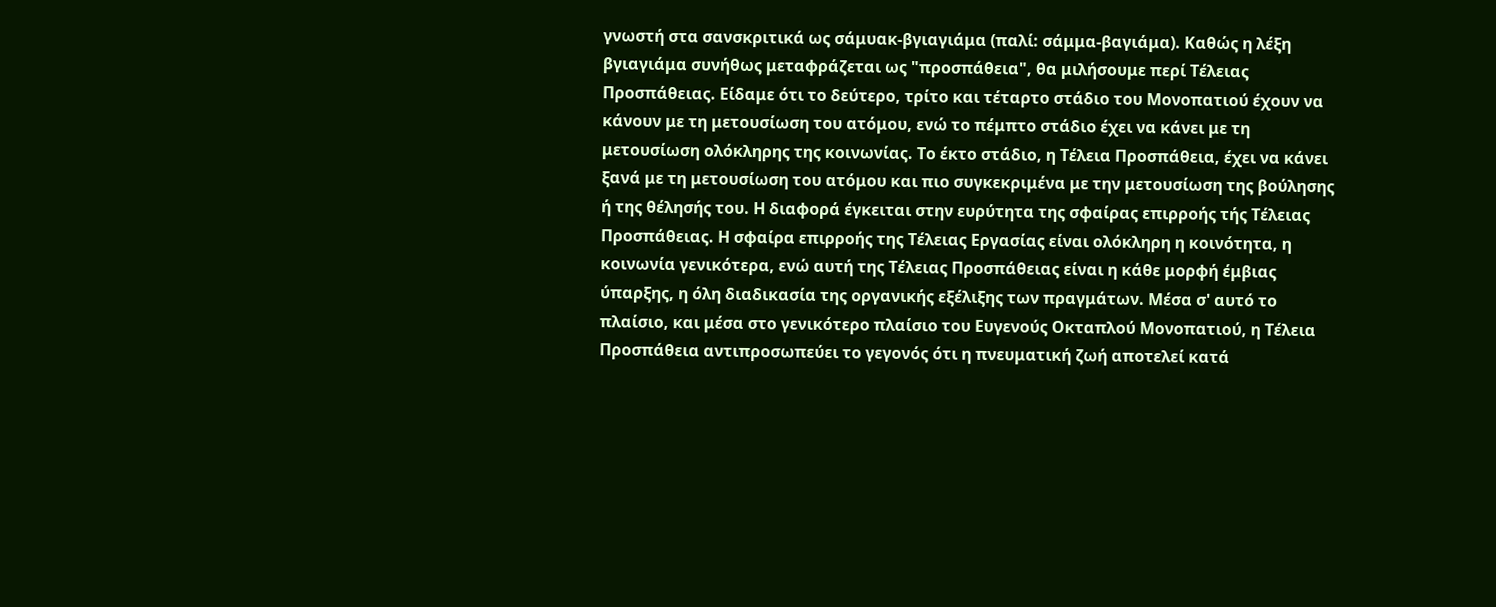γνωστή στα σανσκριτικά ως σάμυακ-βγιαγιάμα (παλί: σάμμα-βαγιάμα). Καθώς η λέξη βγιαγιάμα συνήθως μεταφράζεται ως "προσπάθεια", θα μιλήσουμε περί Τέλειας Προσπάθειας. Είδαμε ότι το δεύτερο, τρίτο και τέταρτο στάδιο του Μονοπατιού έχουν να κάνουν με τη μετουσίωση του ατόμου, ενώ το πέμπτο στάδιο έχει να κάνει με τη μετουσίωση ολόκληρης της κοινωνίας. Το έκτο στάδιο, η Τέλεια Προσπάθεια, έχει να κάνει ξανά με τη μετουσίωση του ατόμου και πιο συγκεκριμένα με την μετουσίωση της βούλησης ή της θέλησής του. Η διαφορά έγκειται στην ευρύτητα της σφαίρας επιρροής τής Τέλειας Προσπάθειας. Η σφαίρα επιρροής της Τέλειας Εργασίας είναι ολόκληρη η κοινότητα, η κοινωνία γενικότερα, ενώ αυτή της Τέλειας Προσπάθειας είναι η κάθε μορφή έμβιας ύπαρξης, η όλη διαδικασία της οργανικής εξέλιξης των πραγμάτων. Μέσα σ' αυτό το πλαίσιο, και μέσα στο γενικότερο πλαίσιο του Ευγενούς Οκταπλού Μονοπατιού, η Τέλεια Προσπάθεια αντιπροσωπεύει το γεγονός ότι η πνευματική ζωή αποτελεί κατά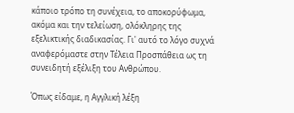κάποιο τρόπο τη συνέχεια, το αποκορύφωμα, ακόμα και την τελείωση, ολόκληρης της εξελικτικής διαδικασίας. Γι' αυτό το λόγο συχνά αναφερόμαστε στην Τέλεια Προσπάθεια ως τη συνειδητή εξέλιξη του Ανθρώπου.

Όπως είδαμε, η Αγγλική λέξη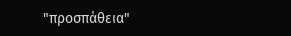"προσπάθεια"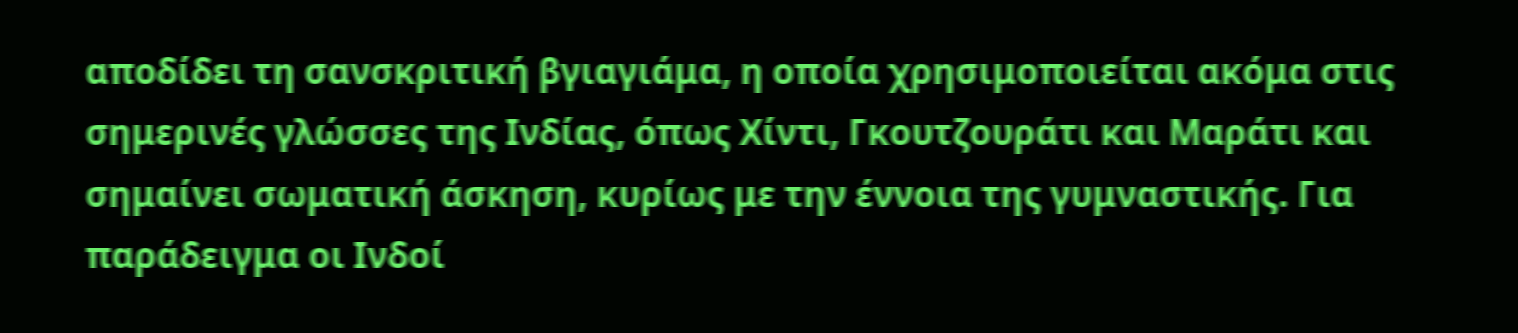αποδίδει τη σανσκριτική βγιαγιάμα, η οποία χρησιμοποιείται ακόμα στις σημερινές γλώσσες της Ινδίας, όπως Χίντι, Γκουτζουράτι και Μαράτι και σημαίνει σωματική άσκηση, κυρίως με την έννοια της γυμναστικής. Για παράδειγμα οι Ινδοί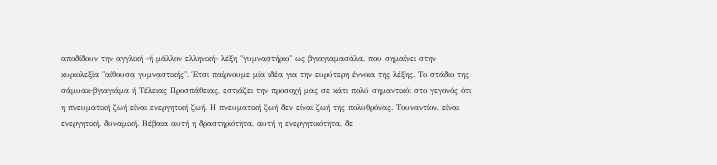αποδίδουν την αγγλική -ή μάλλον ελληνική- λέξη "γυμναστήριο" ως βγιαγιαμασάλα, που σημαίνει στην κυριολεξία "αίθουσα γυμναστικής". Έτσι παίρνουμε μία ιδέα για την ευρύτερη έννοια της λέξης. Το στάδιο της σάμυακ-βγιαγιάμα ή Τέλειας Προσπάθειας, εστιάζει την προσοχή μας σε κάτι πολύ σημαντικό: στο γεγονός ότι η πνευματική ζωή είναι ενεργητική ζωή. Η πνευματική ζωή δεν είναι ζωή της πολυθρόνας. Τουναντίον, είναι ενεργητική, δυναμική. Βέβαια αυτή η δραστηριότητα, αυτή η ενεργητικότητα, δε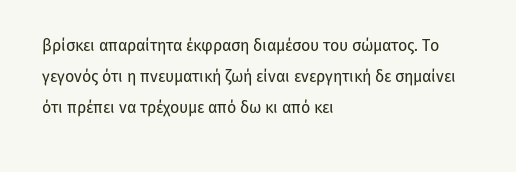βρίσκει απαραίτητα έκφραση διαμέσου του σώματος. Το γεγονός ότι η πνευματική ζωή είναι ενεργητική δε σημαίνει ότι πρέπει να τρέχουμε από δω κι από κει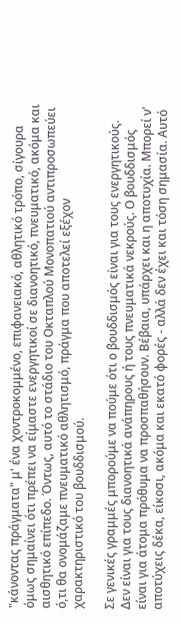"κάνοντας πράγματα" μ' ένα χοντροκομμένο, επιφανειακό, αθλητικό τρόπο, σίγουρα όμως σημαίνει ότι πρέπει να είμαστε ενεργητικοί σε διανοητικό, πνευματικό, ακόμα και αισθητικό επίπεδο. Όντως, αυτό το στάδιο του Οκταπλού Μονοπατιού αντιπροσωπεύει ό,τι θα ονομάζαμε πνευματικό αθλητισμό, πράγμα που αποτελεί εξέχον χαρακτηριστικό του βουδδισμού.

Σε γενικές γραμμές μπορούμε να πούμε ότι ο βουδδισμός είναι για τους ενεργητικούς. Δεν είναι για τους διανοητικά ανάπηρους ή τους πνευματικά νεκρούς. Ο βουδδισμός είναι για άτομα πρόθυμα να προσπαθήσουν. Βέβαια, υπάρχει και η αποτυχία. Μπορεί ν' αποτύχεις δέκα, είκοσι, ακόμα και εκατό φορές - αλλά δεν έχει και τόση σημασία. Αυτό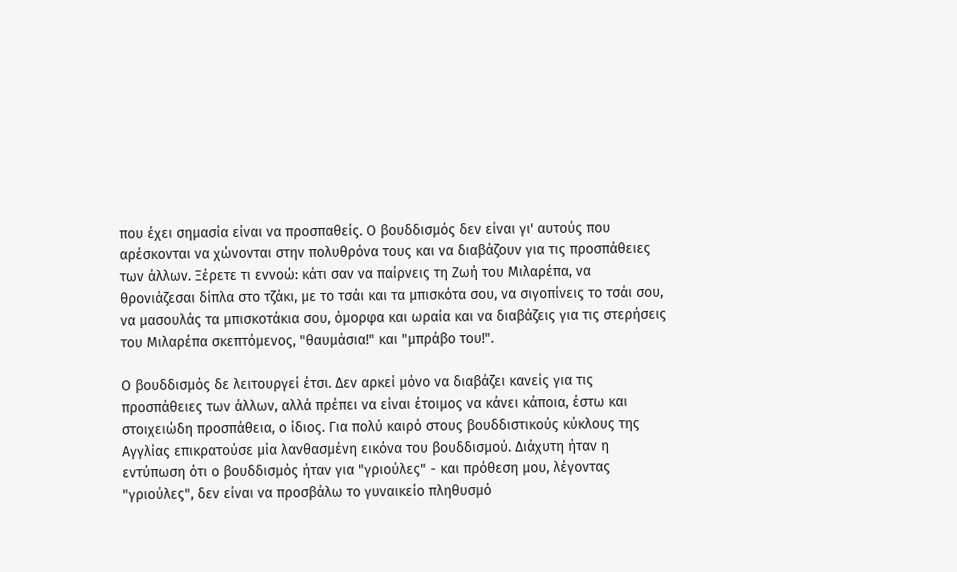που έχει σημασία είναι να προσπαθείς. Ο βουδδισμός δεν είναι γι' αυτούς που αρέσκονται να χώνονται στην πολυθρόνα τους και να διαβάζουν για τις προσπάθειες των άλλων. Ξέρετε τι εννοώ: κάτι σαν να παίρνεις τη Ζωή του Μιλαρέπα, να θρονιάζεσαι δίπλα στο τζάκι, με το τσάι και τα μπισκότα σου, να σιγοπίνεις το τσάι σου, να μασουλάς τα μπισκοτάκια σου, όμορφα και ωραία και να διαβάζεις για τις στερήσεις του Μιλαρέπα σκεπτόμενος, "θαυμάσια!" και "μπράβο του!".

Ο βουδδισμός δε λειτουργεί έτσι. Δεν αρκεί μόνο να διαβάζει κανείς για τις προσπάθειες των άλλων, αλλά πρέπει να είναι έτοιμος να κάνει κάποια, έστω και στοιχειώδη προσπάθεια, ο ίδιος. Για πολύ καιρό στους βουδδιστικούς κύκλους της Αγγλίας επικρατούσε μία λανθασμένη εικόνα του βουδδισμού. Διάχυτη ήταν η εντύπωση ότι ο βουδδισμός ήταν για "γριούλες" - και πρόθεση μου, λέγοντας "γριούλες", δεν είναι να προσβάλω το γυναικείο πληθυσμό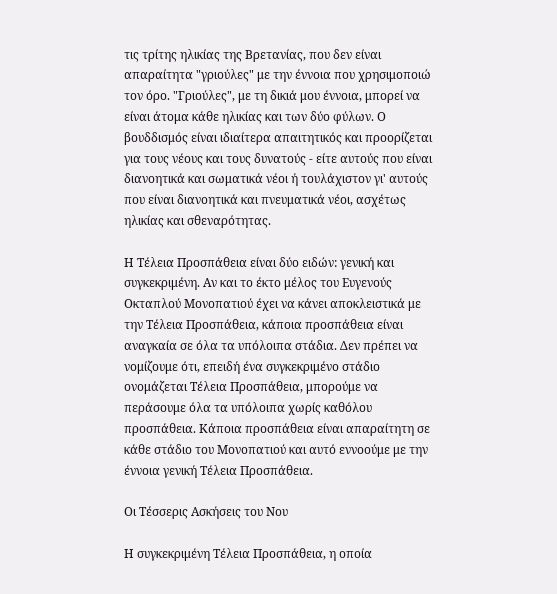τις τρίτης ηλικίας της Βρετανίας, που δεν είναι απαραίτητα "γριούλες" με την έννοια που χρησιμοποιώ τον όρο. "Γριούλες", με τη δικιά μου έννοια, μπορεί να είναι άτομα κάθε ηλικίας και των δύο φύλων. Ο βουδδισμός είναι ιδιαίτερα απαιτητικός και προορίζεται για τους νέους και τους δυνατούς - είτε αυτούς που είναι διανοητικά και σωματικά νέοι ή τουλάχιστον γι' αυτούς που είναι διανοητικά και πνευματικά νέοι, ασχέτως ηλικίας και σθεναρότητας.

Η Τέλεια Προσπάθεια είναι δύο ειδών: γενική και συγκεκριμένη. Αν και το έκτο μέλος του Ευγενούς Οκταπλού Μονοπατιού έχει να κάνει αποκλειστικά με την Τέλεια Προσπάθεια, κάποια προσπάθεια είναι αναγκαία σε όλα τα υπόλοιπα στάδια. Δεν πρέπει να νομίζουμε ότι, επειδή ένα συγκεκριμένο στάδιο ονομάζεται Τέλεια Προσπάθεια, μπορούμε να περάσουμε όλα τα υπόλοιπα χωρίς καθόλου προσπάθεια. Κάποια προσπάθεια είναι απαραίτητη σε κάθε στάδιο του Μονοπατιού και αυτό εννοούμε με την έννοια γενική Τέλεια Προσπάθεια.

Οι Τέσσερις Ασκήσεις του Νου

Η συγκεκριμένη Τέλεια Προσπάθεια, η οποία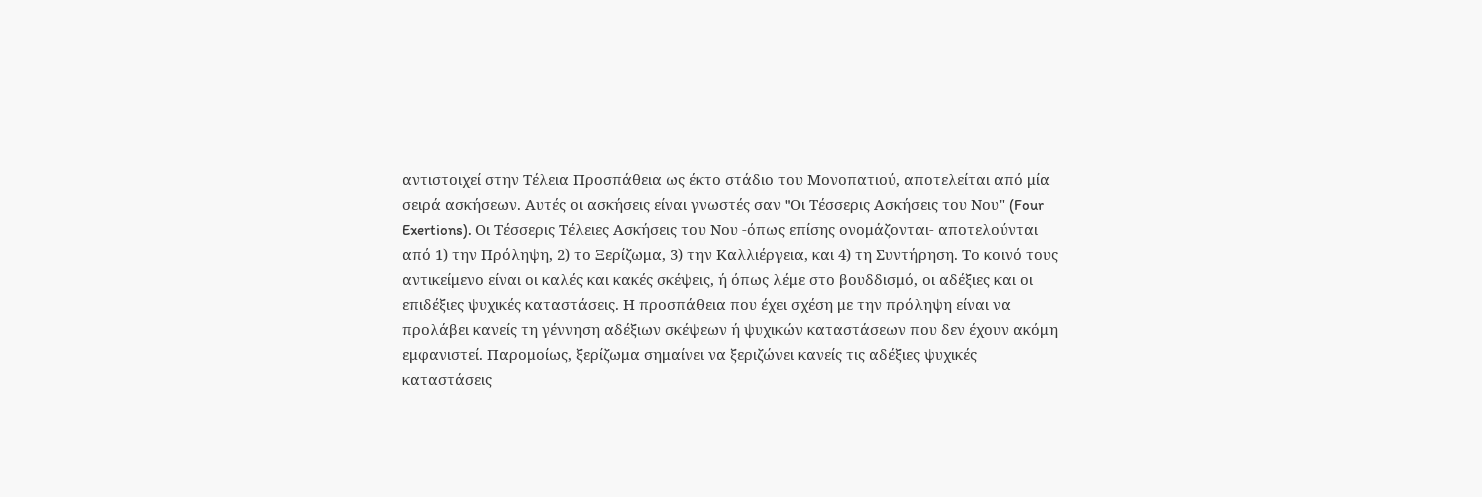αντιστοιχεί στην Τέλεια Προσπάθεια ως έκτο στάδιο του Μονοπατιού, αποτελείται από μία σειρά ασκήσεων. Αυτές οι ασκήσεις είναι γνωστές σαν "Oι Τέσσερις Ασκήσεις του Νου" (Four Exertions). Οι Τέσσερις Τέλειες Ασκήσεις του Νου -όπως επίσης ονομάζονται- αποτελούνται από 1) την Πρόληψη, 2) το Ξερίζωμα, 3) την Καλλιέργεια, και 4) τη Συντήρηση. Tο κοινό τους αντικείμενο είναι οι καλές και κακές σκέψεις, ή όπως λέμε στο βουδδισμό, οι αδέξιες και οι επιδέξιες ψυχικές καταστάσεις. Η προσπάθεια που έχει σχέση με την πρόληψη είναι να προλάβει κανείς τη γέννηση αδέξιων σκέψεων ή ψυχικών καταστάσεων που δεν έχουν ακόμη εμφανιστεί. Παρομοίως, ξερίζωμα σημαίνει να ξεριζώνει κανείς τις αδέξιες ψυχικές καταστάσεις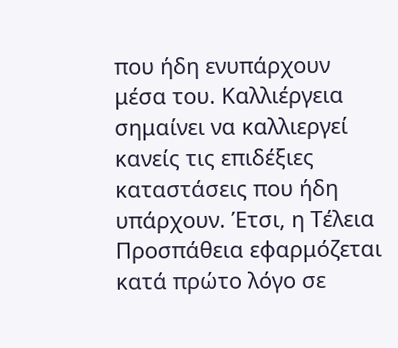που ήδη ενυπάρχουν μέσα του. Καλλιέργεια σημαίνει να καλλιεργεί κανείς τις επιδέξιες καταστάσεις που ήδη υπάρχουν. Έτσι, η Τέλεια Προσπάθεια εφαρμόζεται κατά πρώτο λόγο σε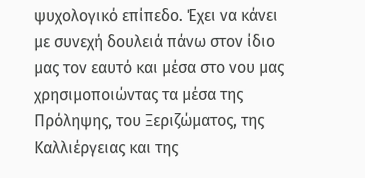ψυχολογικό επίπεδο. Έχει να κάνει με συνεχή δουλειά πάνω στον ίδιο μας τον εαυτό και μέσα στο νου μας χρησιμοποιώντας τα μέσα της Πρόληψης, του Ξεριζώματος, της Καλλιέργειας και της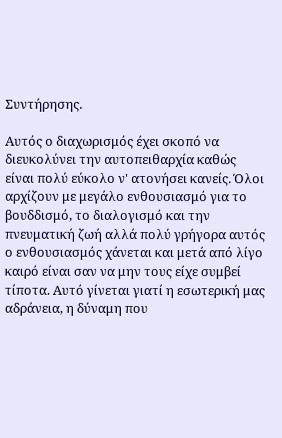Συντήρησης.

Αυτός ο διαχωρισμός έχει σκοπό να διευκολύνει την αυτοπειθαρχία καθώς είναι πολύ εύκολο ν' ατονήσει κανείς. Όλοι αρχίζουν με μεγάλο ενθουσιασμό για το βουδδισμό, το διαλογισμό και την πνευματική ζωή αλλά πολύ γρήγορα αυτός ο ενθουσιασμός χάνεται και μετά από λίγο καιρό είναι σαν να μην τους είχε συμβεί τίποτα. Αυτό γίνεται γιατί η εσωτερική μας αδράνεια, η δύναμη που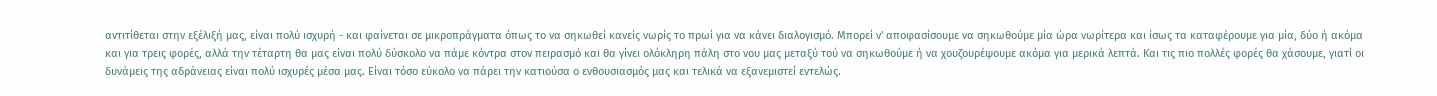αντιτίθεται στην εξέλιξή μας, είναι πολύ ισχυρή - και φαίνεται σε μικροπράγματα όπως το να σηκωθεί κανείς νωρίς το πρωί για να κάνει διαλογισμό. Μπορεί ν' αποφασίσουμε να σηκωθούμε μία ώρα νωρίτερα και ίσως τα καταφέρουμε για μία, δύο ή ακόμα και για τρεις φορές, αλλά την τέταρτη θα μας είναι πολύ δύσκολο να πάμε κόντρα στον πειρασμό και θα γίνει ολόκληρη πάλη στο νου μας μεταξύ τού να σηκωθούμε ή να χουζουρέψουμε ακόμα για μερικά λεπτά. Και τις πιο πολλές φορές θα χάσουμε, γιατί οι δυνάμεις της αδράνειας είναι πολύ ισχυρές μέσα μας. Είναι τόσο εύκολο να πάρει την κατιούσα ο ενθουσιασμός μας και τελικά να εξανεμιστεί εντελώς.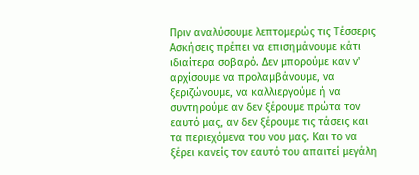Πριν αναλύσουμε λεπτομερώς τις Τέσσερις Ασκήσεις πρέπει να επισημάνουμε κάτι ιδιαίτερα σοβαρό. Δεν μπορούμε καν ν' αρχίσουμε να προλαμβάνουμε, να ξεριζώνουμε, να καλλιεργούμε ή να συντηρούμε αν δεν ξέρουμε πρώτα τον εαυτό μας, αν δεν ξέρουμε τις τάσεις και τα περιεχόμενα του νου μας. Και το να ξέρει κανείς τον εαυτό του απαιτεί μεγάλη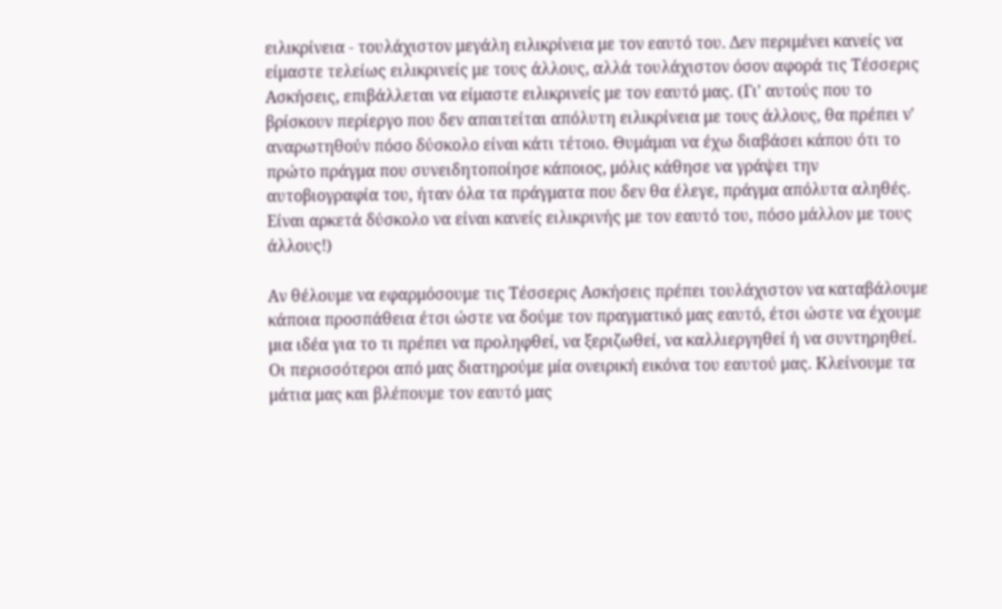ειλικρίνεια - τουλάχιστον μεγάλη ειλικρίνεια με τον εαυτό του. Δεν περιμένει κανείς να είμαστε τελείως ειλικρινείς με τους άλλους, αλλά τουλάχιστον όσον αφορά τις Τέσσερις Ασκήσεις, επιβάλλεται να είμαστε ειλικρινείς με τον εαυτό μας. (Γι' αυτούς που το βρίσκουν περίεργο που δεν απαιτείται απόλυτη ειλικρίνεια με τους άλλους, θα πρέπει ν' αναρωτηθούν πόσο δύσκολο είναι κάτι τέτοιο. Θυμάμαι να έχω διαβάσει κάπου ότι το πρώτο πράγμα που συνειδητοποίησε κάποιος, μόλις κάθησε να γράψει την αυτοβιογραφία του, ήταν όλα τα πράγματα που δεν θα έλεγε, πράγμα απόλυτα αληθές. Είναι αρκετά δύσκολο να είναι κανείς ειλικρινής με τον εαυτό του, πόσο μάλλον με τους άλλους!)

Αν θέλουμε να εφαρμόσουμε τις Τέσσερις Ασκήσεις πρέπει τουλάχιστον να καταβάλουμε κάποια προσπάθεια έτσι ώστε να δούμε τον πραγματικό μας εαυτό, έτσι ώστε να έχουμε μια ιδέα για το τι πρέπει να προληφθεί, να ξεριζωθεί, να καλλιεργηθεί ή να συντηρηθεί. Οι περισσότεροι από μας διατηρούμε μία ονειρική εικόνα του εαυτού μας. Κλείνουμε τα μάτια μας και βλέπουμε τον εαυτό μας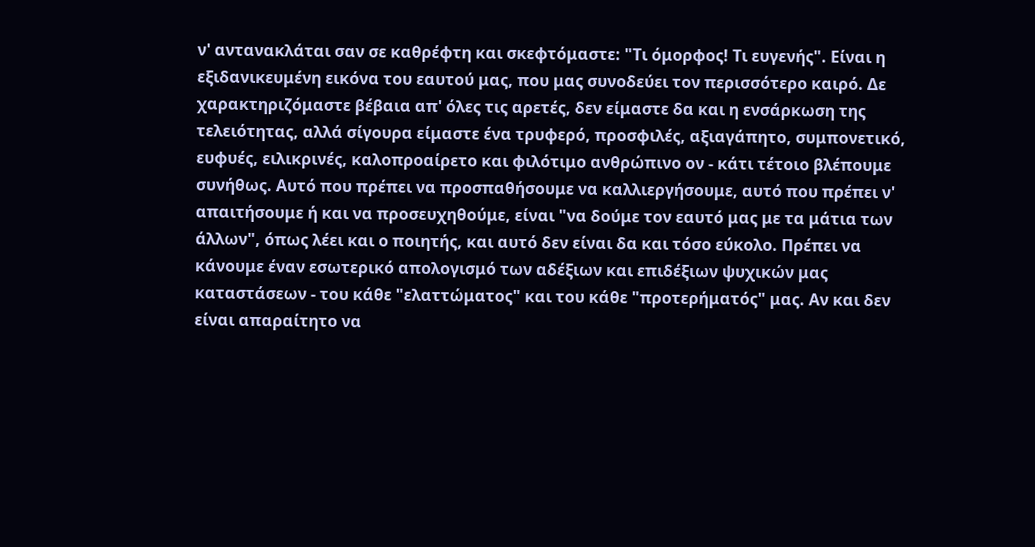ν' αντανακλάται σαν σε καθρέφτη και σκεφτόμαστε: "Τι όμορφος! Τι ευγενής". Είναι η εξιδανικευμένη εικόνα του εαυτού μας, που μας συνοδεύει τον περισσότερο καιρό. Δε χαρακτηριζόμαστε βέβαια απ' όλες τις αρετές, δεν είμαστε δα και η ενσάρκωση της τελειότητας, αλλά σίγουρα είμαστε ένα τρυφερό, προσφιλές, αξιαγάπητο, συμπονετικό, ευφυές, ειλικρινές, καλοπροαίρετο και φιλότιμο ανθρώπινο ον - κάτι τέτοιο βλέπουμε συνήθως. Αυτό που πρέπει να προσπαθήσουμε να καλλιεργήσουμε, αυτό που πρέπει ν' απαιτήσουμε ή και να προσευχηθούμε, είναι "να δούμε τον εαυτό μας με τα μάτια των άλλων", όπως λέει και ο ποιητής, και αυτό δεν είναι δα και τόσο εύκολο. Πρέπει να κάνουμε έναν εσωτερικό απολογισμό των αδέξιων και επιδέξιων ψυχικών μας καταστάσεων - του κάθε "ελαττώματος" και του κάθε "προτερήματός" μας. Αν και δεν είναι απαραίτητο να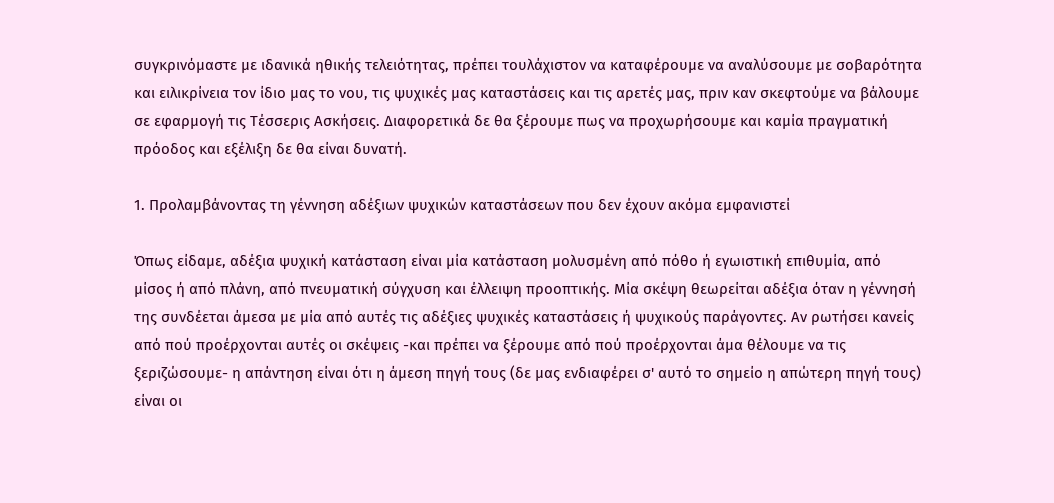συγκρινόμαστε με ιδανικά ηθικής τελειότητας, πρέπει τουλάχιστον να καταφέρουμε να αναλύσουμε με σοβαρότητα και ειλικρίνεια τον ίδιο μας το νου, τις ψυχικές μας καταστάσεις και τις αρετές μας, πριν καν σκεφτούμε να βάλουμε σε εφαρμογή τις Τέσσερις Ασκήσεις. Διαφορετικά δε θα ξέρουμε πως να προχωρήσουμε και καμία πραγματική πρόοδος και εξέλιξη δε θα είναι δυνατή.

1. Προλαμβάνοντας τη γέννηση αδέξιων ψυχικών καταστάσεων που δεν έχουν ακόμα εμφανιστεί

Όπως είδαμε, αδέξια ψυχική κατάσταση είναι μία κατάσταση μολυσμένη από πόθο ή εγωιστική επιθυμία, από μίσος ή από πλάνη, από πνευματική σύγχυση και έλλειψη προοπτικής. Μία σκέψη θεωρείται αδέξια όταν η γέννησή της συνδέεται άμεσα με μία από αυτές τις αδέξιες ψυχικές καταστάσεις ή ψυχικούς παράγοντες. Αν ρωτήσει κανείς από πού προέρχονται αυτές οι σκέψεις -και πρέπει να ξέρουμε από πού προέρχονται άμα θέλουμε να τις ξεριζώσουμε- η απάντηση είναι ότι η άμεση πηγή τους (δε μας ενδιαφέρει σ' αυτό το σημείο η απώτερη πηγή τους) είναι οι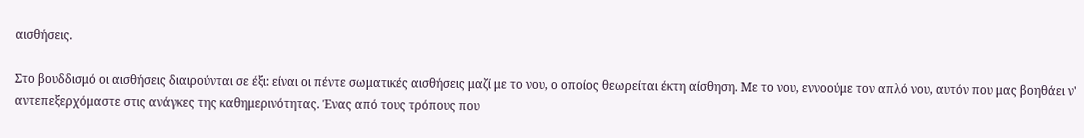αισθήσεις.

Στο βουδδισμό οι αισθήσεις διαιρούνται σε έξι: είναι οι πέντε σωματικές αισθήσεις μαζί με το νου, ο οποίος θεωρείται έκτη αίσθηση. Με το νου, εννοούμε τον απλό νου, αυτόν που μας βοηθάει ν' αντεπεξερχόμαστε στις ανάγκες της καθημερινότητας. Ένας από τους τρόπους που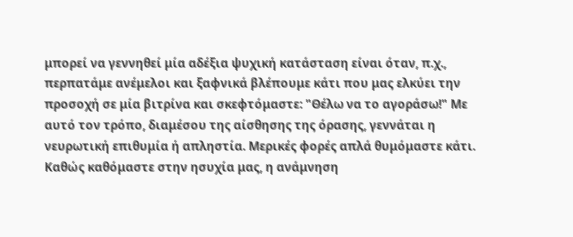μπορεί να γεννηθεί μία αδέξια ψυχική κατάσταση είναι όταν, π.χ., περπατάμε ανέμελοι και ξαφνικά βλέπουμε κάτι που μας ελκύει την προσοχή σε μία βιτρίνα και σκεφτόμαστε: "Θέλω να το αγοράσω!" Με αυτό τον τρόπο, διαμέσου της αίσθησης της όρασης, γεννάται η νευρωτική επιθυμία ή απληστία. Μερικές φορές απλά θυμόμαστε κάτι. Καθώς καθόμαστε στην ησυχία μας, η ανάμνηση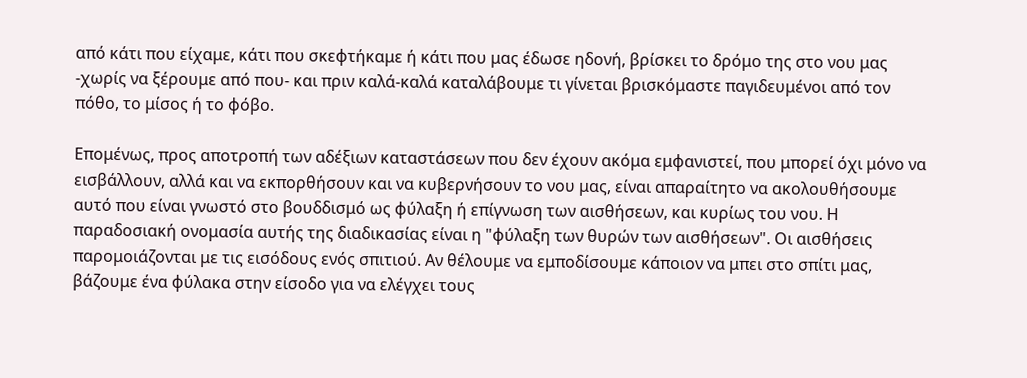από κάτι που είχαμε, κάτι που σκεφτήκαμε ή κάτι που μας έδωσε ηδονή, βρίσκει το δρόμο της στο νου μας -χωρίς να ξέρουμε από που- και πριν καλά-καλά καταλάβουμε τι γίνεται βρισκόμαστε παγιδευμένοι από τον πόθο, το μίσος ή το φόβο.

Επομένως, προς αποτροπή των αδέξιων καταστάσεων που δεν έχουν ακόμα εμφανιστεί, που μπορεί όχι μόνο να εισβάλλουν, αλλά και να εκπορθήσουν και να κυβερνήσουν το νου μας, είναι απαραίτητο να ακολουθήσουμε αυτό που είναι γνωστό στο βουδδισμό ως φύλαξη ή επίγνωση των αισθήσεων, και κυρίως του νου. Η παραδοσιακή ονομασία αυτής της διαδικασίας είναι η "φύλαξη των θυρών των αισθήσεων". Οι αισθήσεις παρομοιάζονται με τις εισόδους ενός σπιτιού. Αν θέλουμε να εμποδίσουμε κάποιον να μπει στο σπίτι μας, βάζουμε ένα φύλακα στην είσοδο για να ελέγχει τους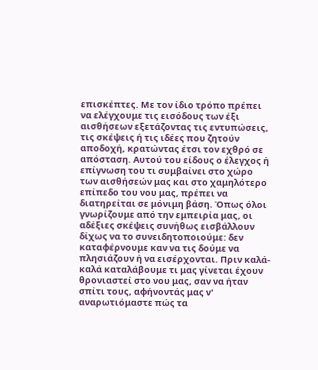επισκέπτες. Με τον ίδιο τρόπο πρέπει να ελέγχουμε τις εισόδους των έξι αισθήσεων εξετάζοντας τις εντυπώσεις, τις σκέψεις ή τις ιδέες που ζητούν αποδοχή, κρατώντας έτσι τον εχθρό σε απόσταση. Αυτού του είδους ο έλεγχος ή επίγνωση του τι συμβαίνει στο χώρο των αισθήσεών μας και στο χαμηλότερο επίπεδο του νου μας, πρέπει να διατηρείται σε μόνιμη βάση. Όπως όλοι γνωρίζουμε από την εμπειρία μας, οι αδέξιες σκέψεις συνήθως εισβάλλουν δίχως να το συνειδητοποιούμε: δεν καταφέρνουμε καν να τις δούμε να πλησιάζουν ή να εισέρχονται. Πριν καλά-καλά καταλάβουμε τι μας γίνεται έχουν θρονιαστεί στο νου μας, σαν να ήταν σπίτι τους, αφήνοντάς μας ν' αναρωτιόμαστε πώς τα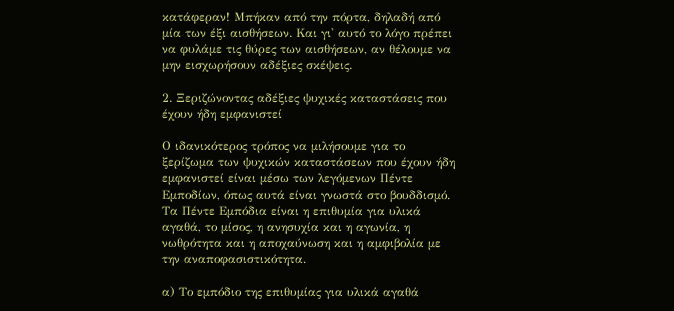κατάφεραν! Μπήκαν από την πόρτα, δηλαδή από μία των έξι αισθήσεων. Και γι' αυτό το λόγο πρέπει να φυλάμε τις θύρες των αισθήσεων, αν θέλουμε να μην εισχωρήσουν αδέξιες σκέψεις.

2. Ξεριζώνοντας αδέξιες ψυχικές καταστάσεις που έχουν ήδη εμφανιστεί

Ο ιδανικότερος τρόπος να μιλήσουμε για το ξερίζωμα των ψυχικών καταστάσεων που έχουν ήδη εμφανιστεί είναι μέσω των λεγόμενων Πέντε Εμποδίων, όπως αυτά είναι γνωστά στο βουδδισμό. Τα Πέντε Εμπόδια είναι η επιθυμία για υλικά αγαθά, το μίσος, η ανησυχία και η αγωνία, η νωθρότητα και η αποχαύνωση και η αμφιβολία με την αναποφασιστικότητα.

α) Το εμπόδιο της επιθυμίας για υλικά αγαθά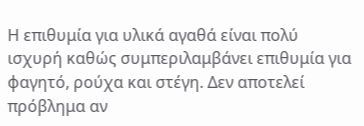Η επιθυμία για υλικά αγαθά είναι πολύ ισχυρή καθώς συμπεριλαμβάνει επιθυμία για φαγητό, ρούχα και στέγη. Δεν αποτελεί πρόβλημα αν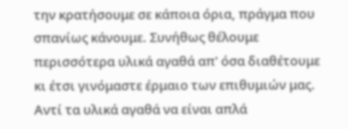την κρατήσουμε σε κάποια όρια, πράγμα που σπανίως κάνουμε. Συνήθως θέλουμε περισσότερα υλικά αγαθά απ' όσα διαθέτουμε κι έτσι γινόμαστε έρμαιο των επιθυμιών μας. Αντί τα υλικά αγαθά να είναι απλά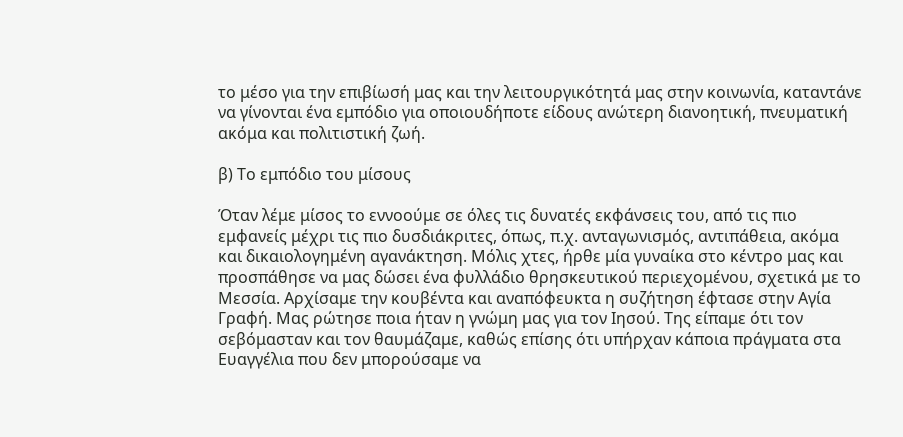το μέσο για την επιβίωσή μας και την λειτουργικότητά μας στην κοινωνία, καταντάνε να γίνονται ένα εμπόδιο για οποιουδήποτε είδους ανώτερη διανοητική, πνευματική ακόμα και πολιτιστική ζωή.

β) Το εμπόδιο του μίσους

Όταν λέμε μίσος το εννοούμε σε όλες τις δυνατές εκφάνσεις του, από τις πιο εμφανείς μέχρι τις πιο δυσδιάκριτες, όπως, π.χ. ανταγωνισμός, αντιπάθεια, ακόμα και δικαιολογημένη αγανάκτηση. Μόλις χτες, ήρθε μία γυναίκα στο κέντρο μας και προσπάθησε να μας δώσει ένα φυλλάδιο θρησκευτικού περιεχομένου, σχετικά με το Μεσσία. Αρχίσαμε την κουβέντα και αναπόφευκτα η συζήτηση έφτασε στην Αγία Γραφή. Μας ρώτησε ποια ήταν η γνώμη μας για τον Ιησού. Της είπαμε ότι τον σεβόμασταν και τον θαυμάζαμε, καθώς επίσης ότι υπήρχαν κάποια πράγματα στα Ευαγγέλια που δεν μπορούσαμε να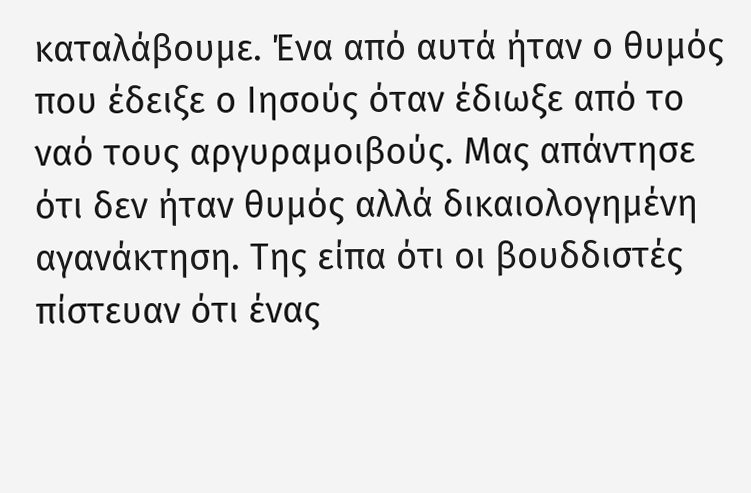καταλάβουμε. Ένα από αυτά ήταν ο θυμός που έδειξε ο Ιησούς όταν έδιωξε από το ναό τους αργυραμοιβούς. Μας απάντησε ότι δεν ήταν θυμός αλλά δικαιολογημένη αγανάκτηση. Της είπα ότι οι βουδδιστές πίστευαν ότι ένας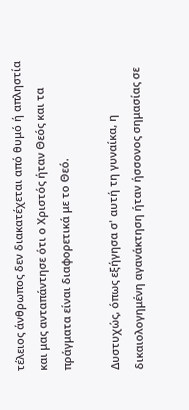τέλειος άνθρωπος δεν διακατέχεται από θυμό ή απληστία και μας ανταπάντησε ότι ο Χριστός ήταν Θεός και τα πράγματα είναι διαφορετικά με το Θεό.

Δυστυχώς, όπως εξήγησα σ' αυτή τη γυναίκα, η δικαιολογημένη αγανάκτηση ήταν ήσσονος σημασίας σε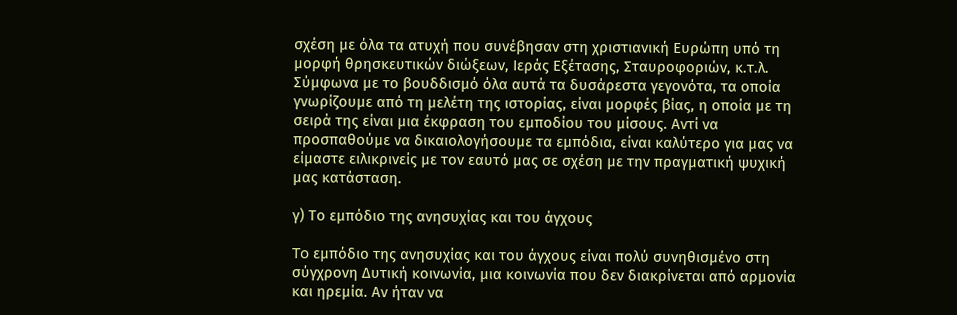σχέση με όλα τα ατυχή που συνέβησαν στη χριστιανική Ευρώπη υπό τη μορφή θρησκευτικών διώξεων, Ιεράς Εξέτασης, Σταυροφοριών, κ.τ.λ. Σύμφωνα με το βουδδισμό όλα αυτά τα δυσάρεστα γεγονότα, τα οποία γνωρίζουμε από τη μελέτη της ιστορίας, είναι μορφές βίας, η οποία με τη σειρά της είναι μια έκφραση του εμποδίου του μίσους. Αντί να προσπαθούμε να δικαιολογήσουμε τα εμπόδια, είναι καλύτερο για μας να είμαστε ειλικρινείς με τον εαυτό μας σε σχέση με την πραγματική ψυχική μας κατάσταση.

γ) Το εμπόδιο της ανησυχίας και του άγχους

To εμπόδιο της ανησυχίας και του άγχους είναι πολύ συνηθισμένο στη σύγχρονη Δυτική κοινωνία, μια κοινωνία που δεν διακρίνεται από αρμονία και ηρεμία. Αν ήταν να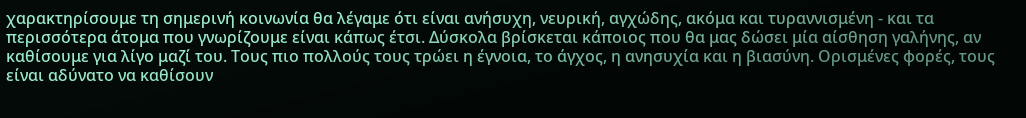χαρακτηρίσουμε τη σημερινή κοινωνία θα λέγαμε ότι είναι ανήσυχη, νευρική, αγχώδης, ακόμα και τυραννισμένη - και τα περισσότερα άτομα που γνωρίζουμε είναι κάπως έτσι. Δύσκολα βρίσκεται κάποιος που θα μας δώσει μία αίσθηση γαλήνης, αν καθίσουμε για λίγο μαζί του. Τους πιο πολλούς τους τρώει η έγνοια, το άγχος, η ανησυχία και η βιασύνη. Ορισμένες φορές, τους είναι αδύνατο να καθίσουν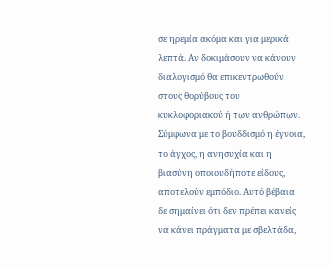σε ηρεμία ακόμα και για μερικά λεπτά. Αν δοκιμάσουν να κάνουν διαλογισμό θα επικεντρωθούν στους θορύβους του κυκλοφοριακού ή των ανθρώπων. Σύμφωνα με το βουδδισμό η έγνοια, το άγχος, η ανησυχία και η βιασύνη οποιουδήποτε είδους, αποτελούν εμπόδιο. Αυτό βέβαια δε σημαίνει ότι δεν πρέπει κανείς να κάνει πράγματα με σβελτάδα,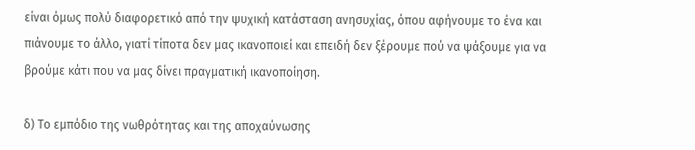είναι όμως πολύ διαφορετικό από την ψυχική κατάσταση ανησυχίας, όπου αφήνουμε το ένα και πιάνουμε το άλλο, γιατί τίποτα δεν μας ικανοποιεί και επειδή δεν ξέρουμε πού να ψάξουμε για να βρούμε κάτι που να μας δίνει πραγματική ικανοποίηση.

δ) Το εμπόδιο της νωθρότητας και της αποχαύνωσης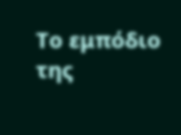Το εμπόδιο της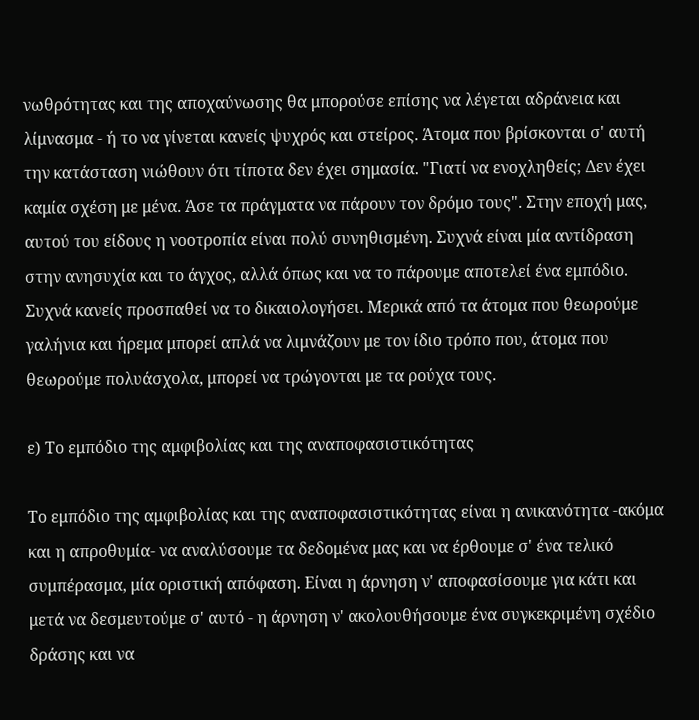νωθρότητας και της αποχαύνωσης θα μπορούσε επίσης να λέγεται αδράνεια και λίμνασμα - ή το να γίνεται κανείς ψυχρός και στείρος. Άτομα που βρίσκονται σ' αυτή την κατάσταση νιώθουν ότι τίποτα δεν έχει σημασία. "Γιατί να ενοχληθείς; Δεν έχει καμία σχέση με μένα. Άσε τα πράγματα να πάρουν τον δρόμο τους". Στην εποχή μας, αυτού του είδους η νοοτροπία είναι πολύ συνηθισμένη. Συχνά είναι μία αντίδραση στην ανησυχία και το άγχος, αλλά όπως και να το πάρουμε αποτελεί ένα εμπόδιο. Συχνά κανείς προσπαθεί να το δικαιολογήσει. Μερικά από τα άτομα που θεωρούμε γαλήνια και ήρεμα μπορεί απλά να λιμνάζουν με τον ίδιο τρόπο που, άτομα που θεωρούμε πολυάσχολα, μπορεί να τρώγονται με τα ρούχα τους.

ε) Το εμπόδιο της αμφιβολίας και της αναποφασιστικότητας

Το εμπόδιο της αμφιβολίας και της αναποφασιστικότητας είναι η ανικανότητα -ακόμα και η απροθυμία- να αναλύσουμε τα δεδομένα μας και να έρθουμε σ' ένα τελικό συμπέρασμα, μία οριστική απόφαση. Είναι η άρνηση ν' αποφασίσουμε για κάτι και μετά να δεσμευτούμε σ' αυτό - η άρνηση ν' ακολουθήσουμε ένα συγκεκριμένη σχέδιο δράσης και να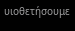υιοθετήσουμε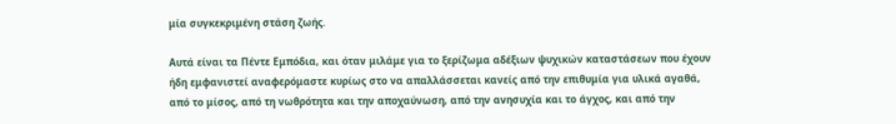μία συγκεκριμένη στάση ζωής.

Αυτά είναι τα Πέντε Εμπόδια, και όταν μιλάμε για το ξερίζωμα αδέξιων ψυχικών καταστάσεων που έχουν ήδη εμφανιστεί αναφερόμαστε κυρίως στο να απαλλάσσεται κανείς από την επιθυμία για υλικά αγαθά, από το μίσος, από τη νωθρότητα και την αποχαύνωση, από την ανησυχία και το άγχος, και από την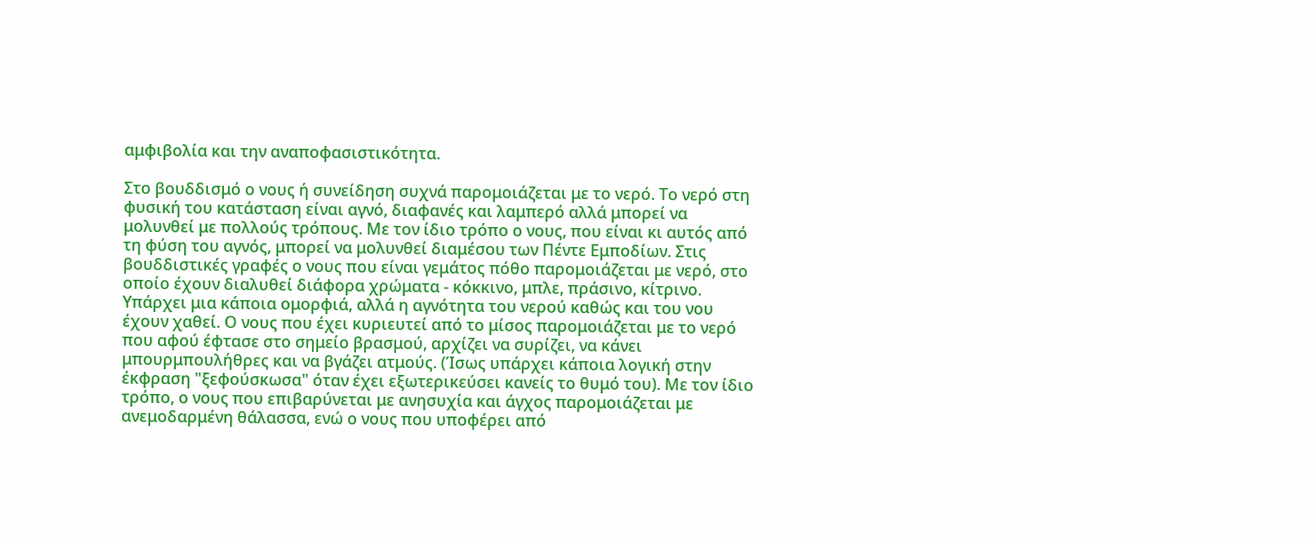αμφιβολία και την αναποφασιστικότητα.

Στο βουδδισμό ο νους ή συνείδηση συχνά παρομοιάζεται με το νερό. Το νερό στη φυσική του κατάσταση είναι αγνό, διαφανές και λαμπερό αλλά μπορεί να μολυνθεί με πολλούς τρόπους. Με τον ίδιο τρόπο ο νους, που είναι κι αυτός από τη φύση του αγνός, μπορεί να μολυνθεί διαμέσου των Πέντε Εμποδίων. Στις βουδδιστικές γραφές ο νους που είναι γεμάτος πόθο παρομοιάζεται με νερό, στο οποίο έχουν διαλυθεί διάφορα χρώματα - κόκκινο, μπλε, πράσινο, κίτρινο. Υπάρχει μια κάποια ομορφιά, αλλά η αγνότητα του νερού καθώς και του νου έχουν χαθεί. Ο νους που έχει κυριευτεί από το μίσος παρομοιάζεται με το νερό που αφού έφτασε στο σημείο βρασμού, αρχίζει να συρίζει, να κάνει μπουρμπουλήθρες και να βγάζει ατμούς. (Ίσως υπάρχει κάποια λογική στην έκφραση "ξεφούσκωσα" όταν έχει εξωτερικεύσει κανείς το θυμό του). Με τον ίδιο τρόπο, ο νους που επιβαρύνεται με ανησυχία και άγχος παρομοιάζεται με ανεμοδαρμένη θάλασσα, ενώ ο νους που υποφέρει από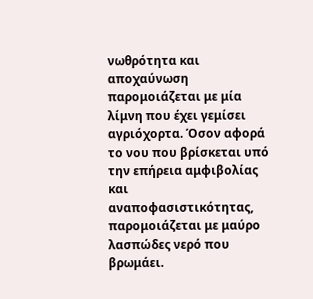νωθρότητα και αποχαύνωση παρομοιάζεται με μία λίμνη που έχει γεμίσει αγριόχορτα. Όσον αφορά το νου που βρίσκεται υπό την επήρεια αμφιβολίας και αναποφασιστικότητας, παρομοιάζεται με μαύρο λασπώδες νερό που βρωμάει.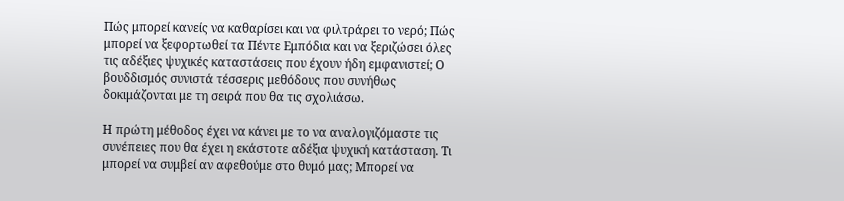Πώς μπορεί κανείς να καθαρίσει και να φιλτράρει το νερό; Πώς μπορεί να ξεφορτωθεί τα Πέντε Εμπόδια και να ξεριζώσει όλες τις αδέξιες ψυχικές καταστάσεις που έχουν ήδη εμφανιστεί; Ο βουδδισμός συνιστά τέσσερις μεθόδους που συνήθως δοκιμάζονται με τη σειρά που θα τις σχολιάσω.

Η πρώτη μέθοδος έχει να κάνει με το να αναλογιζόμαστε τις συνέπειες που θα έχει η εκάστοτε αδέξια ψυχική κατάσταση. Τι μπορεί να συμβεί αν αφεθούμε στο θυμό μας; Μπορεί να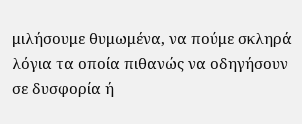μιλήσουμε θυμωμένα, να πούμε σκληρά λόγια τα οποία πιθανώς να οδηγήσουν σε δυσφορία ή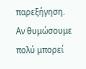παρεξήγηση. Αν θυμώσουμε πολύ μπορεί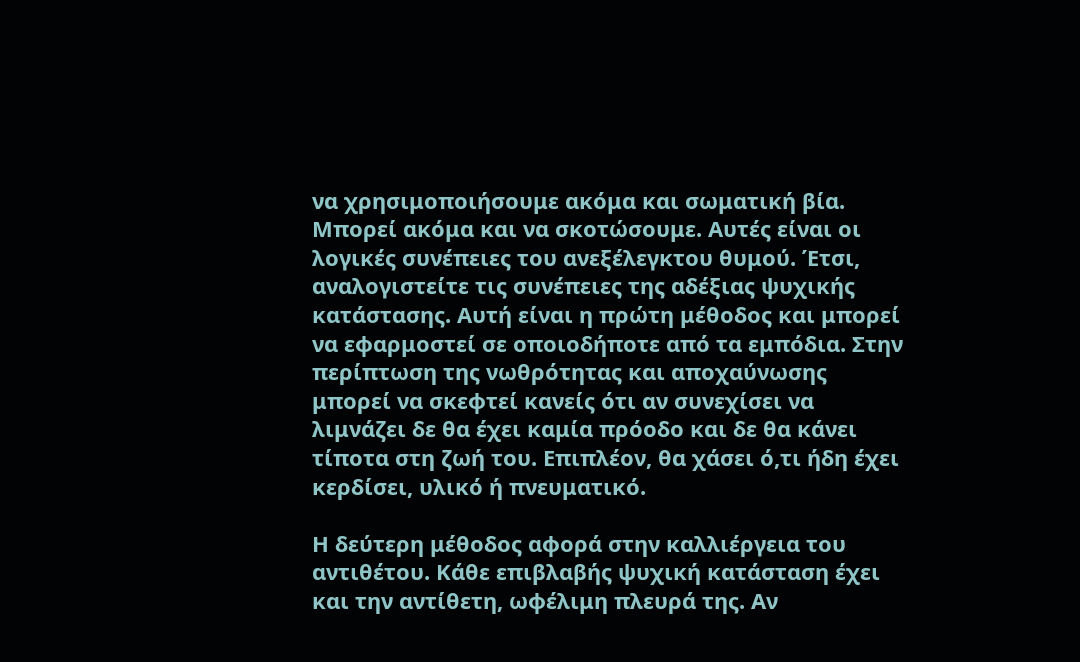να χρησιμοποιήσουμε ακόμα και σωματική βία. Μπορεί ακόμα και να σκοτώσουμε. Αυτές είναι οι λογικές συνέπειες του ανεξέλεγκτου θυμού. Έτσι, αναλογιστείτε τις συνέπειες της αδέξιας ψυχικής κατάστασης. Αυτή είναι η πρώτη μέθοδος και μπορεί να εφαρμοστεί σε οποιοδήποτε από τα εμπόδια. Στην περίπτωση της νωθρότητας και αποχαύνωσης μπορεί να σκεφτεί κανείς ότι αν συνεχίσει να λιμνάζει δε θα έχει καμία πρόοδο και δε θα κάνει τίποτα στη ζωή του. Επιπλέον, θα χάσει ό,τι ήδη έχει κερδίσει, υλικό ή πνευματικό.

Η δεύτερη μέθοδος αφορά στην καλλιέργεια του αντιθέτου. Κάθε επιβλαβής ψυχική κατάσταση έχει και την αντίθετη, ωφέλιμη πλευρά της. Αν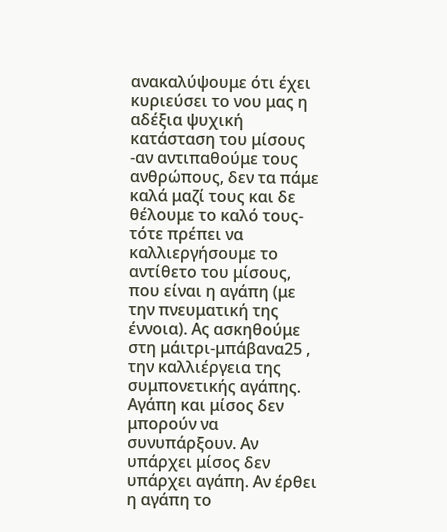ανακαλύψουμε ότι έχει κυριεύσει το νου μας η αδέξια ψυχική κατάσταση του μίσους -αν αντιπαθούμε τους ανθρώπους, δεν τα πάμε καλά μαζί τους και δε θέλουμε το καλό τους- τότε πρέπει να καλλιεργήσουμε το αντίθετο του μίσους, που είναι η αγάπη (με την πνευματική της έννοια). Ας ασκηθούμε στη μάιτρι-μπάβανα25 , την καλλιέργεια της συμπονετικής αγάπης. Αγάπη και μίσος δεν μπορούν να συνυπάρξουν. Αν υπάρχει μίσος δεν υπάρχει αγάπη. Αν έρθει η αγάπη το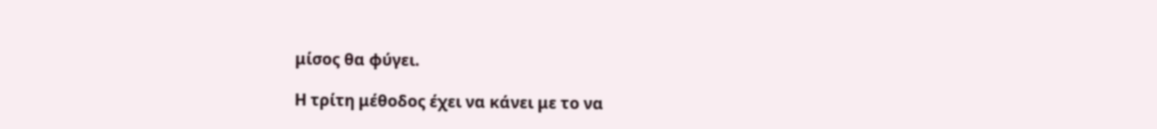μίσος θα φύγει.

Η τρίτη μέθοδος έχει να κάνει με το να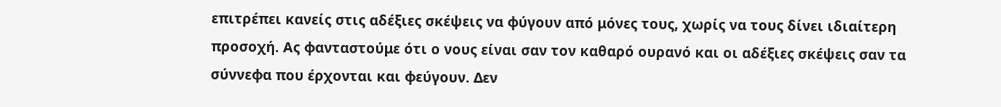επιτρέπει κανείς στις αδέξιες σκέψεις να φύγουν από μόνες τους, χωρίς να τους δίνει ιδιαίτερη προσοχή. Ας φανταστούμε ότι ο νους είναι σαν τον καθαρό ουρανό και οι αδέξιες σκέψεις σαν τα σύννεφα που έρχονται και φεύγουν. Δεν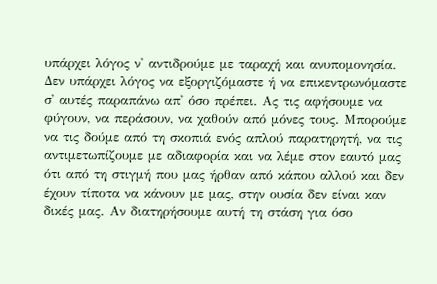υπάρχει λόγος ν' αντιδρούμε με ταραχή και ανυπομονησία. Δεν υπάρχει λόγος να εξοργιζόμαστε ή να επικεντρωνόμαστε σ' αυτές παραπάνω απ' όσο πρέπει. Ας τις αφήσουμε να φύγουν, να περάσουν, να χαθούν από μόνες τους. Μπορούμε να τις δούμε από τη σκοπιά ενός απλού παρατηρητή, να τις αντιμετωπίζουμε με αδιαφορία και να λέμε στον εαυτό μας ότι από τη στιγμή που μας ήρθαν από κάπου αλλού και δεν έχουν τίποτα να κάνουν με μας, στην ουσία δεν είναι καν δικές μας. Αν διατηρήσουμε αυτή τη στάση για όσο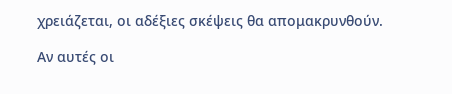χρειάζεται, οι αδέξιες σκέψεις θα απομακρυνθούν.

Αν αυτές οι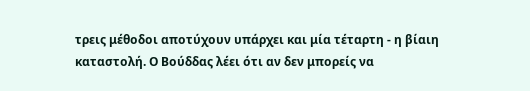τρεις μέθοδοι αποτύχουν υπάρχει και μία τέταρτη - η βίαιη καταστολή. Ο Βούδδας λέει ότι αν δεν μπορείς να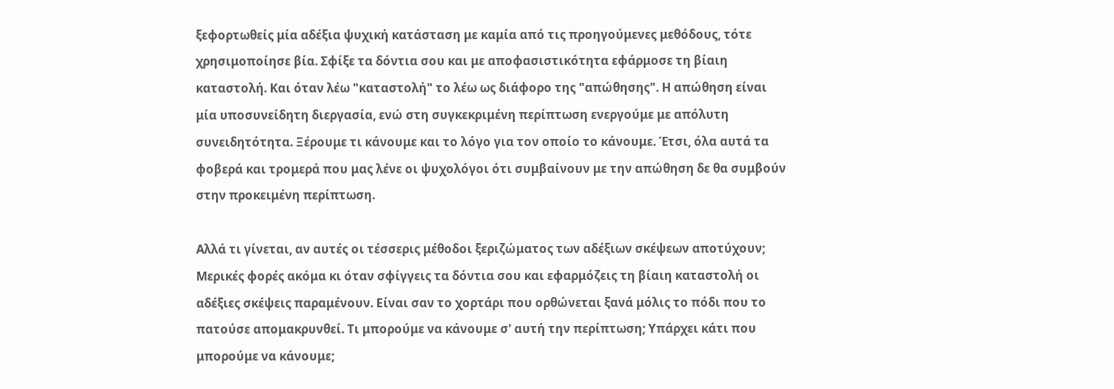ξεφορτωθείς μία αδέξια ψυχική κατάσταση με καμία από τις προηγούμενες μεθόδους, τότε χρησιμοποίησε βία. Σφίξε τα δόντια σου και με αποφασιστικότητα εφάρμοσε τη βίαιη καταστολή. Και όταν λέω "καταστολή" το λέω ως διάφορο της "απώθησης". Η απώθηση είναι μία υποσυνείδητη διεργασία, ενώ στη συγκεκριμένη περίπτωση ενεργούμε με απόλυτη συνειδητότητα. Ξέρουμε τι κάνουμε και το λόγο για τον οποίο το κάνουμε. Έτσι, όλα αυτά τα φοβερά και τρομερά που μας λένε οι ψυχολόγοι ότι συμβαίνουν με την απώθηση δε θα συμβούν στην προκειμένη περίπτωση.

Αλλά τι γίνεται, αν αυτές οι τέσσερις μέθοδοι ξεριζώματος των αδέξιων σκέψεων αποτύχουν; Μερικές φορές ακόμα κι όταν σφίγγεις τα δόντια σου και εφαρμόζεις τη βίαιη καταστολή οι αδέξιες σκέψεις παραμένουν. Είναι σαν το χορτάρι που ορθώνεται ξανά μόλις το πόδι που το πατούσε απομακρυνθεί. Τι μπορούμε να κάνουμε σ' αυτή την περίπτωση; Υπάρχει κάτι που μπορούμε να κάνουμε;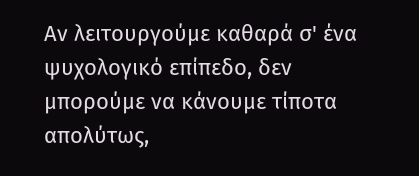Αν λειτουργούμε καθαρά σ' ένα ψυχολογικό επίπεδο, δεν μπορούμε να κάνουμε τίποτα απολύτως,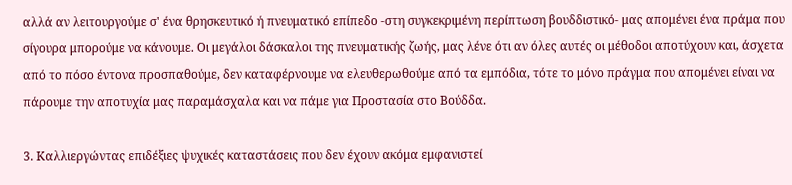αλλά αν λειτουργούμε σ' ένα θρησκευτικό ή πνευματικό επίπεδο -στη συγκεκριμένη περίπτωση βουδδιστικό- μας απομένει ένα πράμα που σίγουρα μπορούμε να κάνουμε. Οι μεγάλοι δάσκαλοι της πνευματικής ζωής, μας λένε ότι αν όλες αυτές οι μέθοδοι αποτύχουν και, άσχετα από το πόσο έντονα προσπαθούμε, δεν καταφέρνουμε να ελευθερωθούμε από τα εμπόδια, τότε το μόνο πράγμα που απομένει είναι να πάρουμε την αποτυχία μας παραμάσχαλα και να πάμε για Προστασία στο Βούδδα.

3. Καλλιεργώντας επιδέξιες ψυχικές καταστάσεις που δεν έχουν ακόμα εμφανιστεί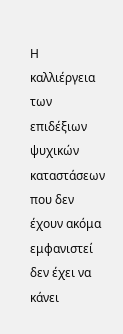Η καλλιέργεια των επιδέξιων ψυχικών καταστάσεων που δεν έχουν ακόμα εμφανιστεί δεν έχει να κάνει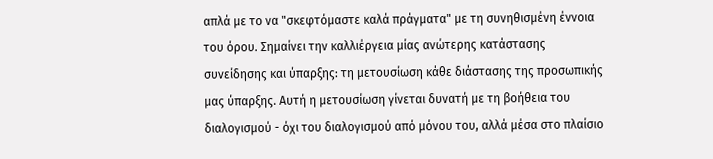απλά με το να "σκεφτόμαστε καλά πράγματα" με τη συνηθισμένη έννοια του όρου. Σημαίνει την καλλιέργεια μίας ανώτερης κατάστασης συνείδησης και ύπαρξης: τη μετουσίωση κάθε διάστασης της προσωπικής μας ύπαρξης. Αυτή η μετουσίωση γίνεται δυνατή με τη βοήθεια του διαλογισμού - όχι του διαλογισμού από μόνου του, αλλά μέσα στο πλαίσιο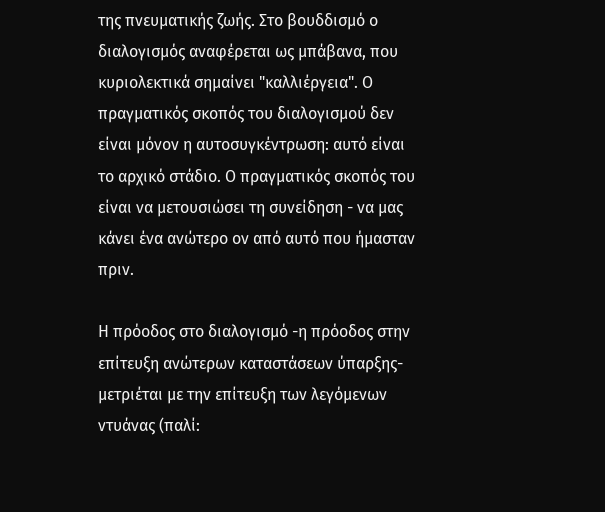της πνευματικής ζωής. Στο βουδδισμό ο διαλογισμός αναφέρεται ως μπάβανα, που κυριολεκτικά σημαίνει "καλλιέργεια". Ο πραγματικός σκοπός του διαλογισμού δεν είναι μόνον η αυτοσυγκέντρωση: αυτό είναι το αρχικό στάδιο. Ο πραγματικός σκοπός του είναι να μετουσιώσει τη συνείδηση - να μας κάνει ένα ανώτερο ον από αυτό που ήμασταν πριν.

Η πρόοδος στο διαλογισμό -η πρόοδος στην επίτευξη ανώτερων καταστάσεων ύπαρξης- μετριέται με την επίτευξη των λεγόμενων ντυάνας (παλί: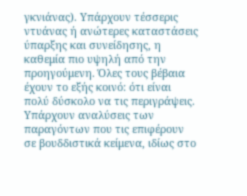γκνιάνας). Υπάρχουν τέσσερις ντυάνας ή ανώτερες καταστάσεις ύπαρξης και συνείδησης, η καθεμία πιο υψηλή από την προηγούμενη. Όλες τους βέβαια έχουν το εξής κοινό: ότι είναι πολύ δύσκολο να τις περιγράψεις. Υπάρχουν αναλύσεις των παραγόντων που τις επιφέρουν σε βουδδιστικά κείμενα, ιδίως στο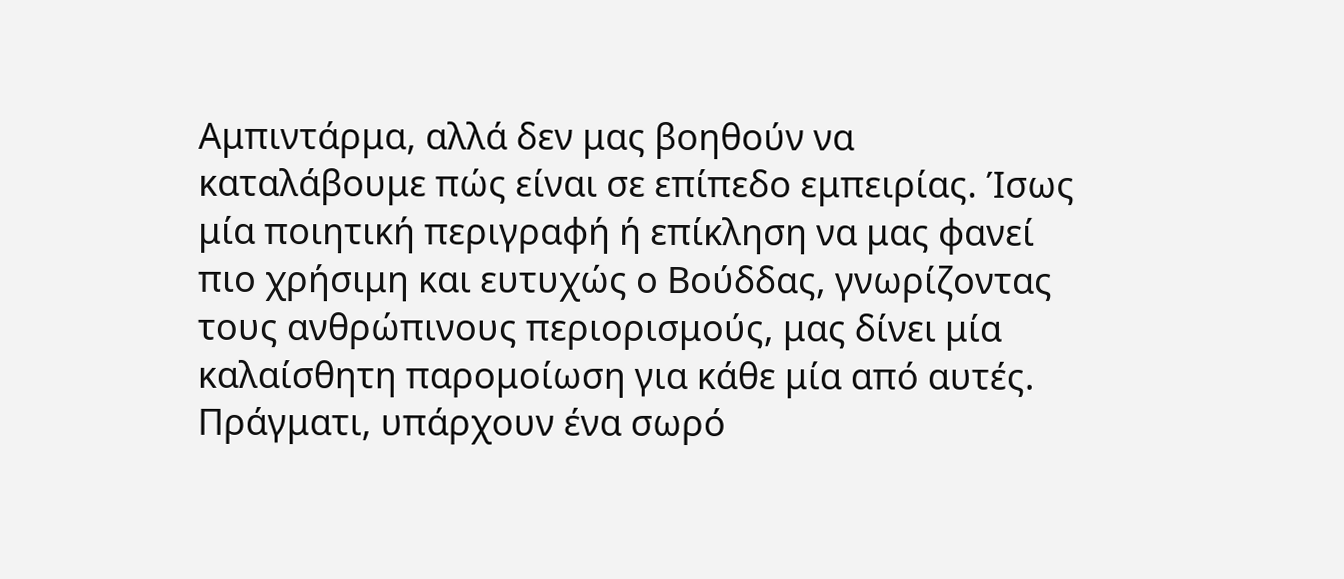Αμπιντάρμα, αλλά δεν μας βοηθούν να καταλάβουμε πώς είναι σε επίπεδο εμπειρίας. Ίσως μία ποιητική περιγραφή ή επίκληση να μας φανεί πιο χρήσιμη και ευτυχώς ο Βούδδας, γνωρίζοντας τους ανθρώπινους περιορισμούς, μας δίνει μία καλαίσθητη παρομοίωση για κάθε μία από αυτές. Πράγματι, υπάρχουν ένα σωρό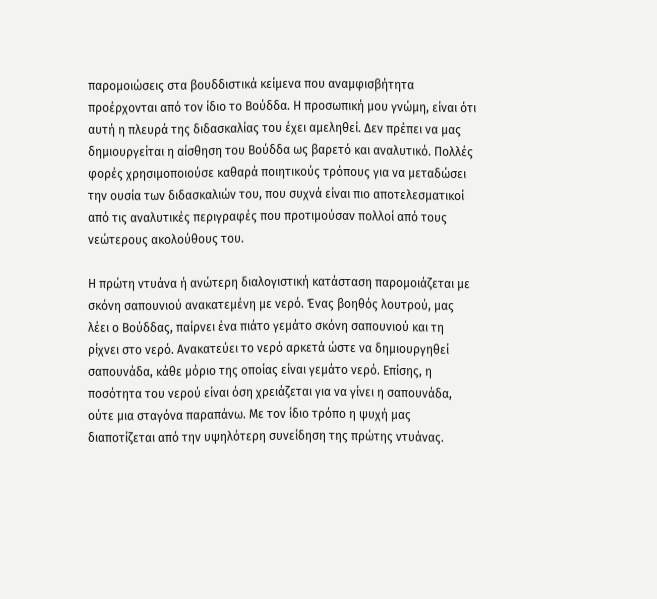παρομοιώσεις στα βουδδιστικά κείμενα που αναμφισβήτητα προέρχονται από τον ίδιο το Βούδδα. Η προσωπική μου γνώμη, είναι ότι αυτή η πλευρά της διδασκαλίας του έχει αμεληθεί. Δεν πρέπει να μας δημιουργείται η αίσθηση του Βούδδα ως βαρετό και αναλυτικό. Πολλές φορές χρησιμοποιούσε καθαρά ποιητικούς τρόπους για να μεταδώσει την ουσία των διδασκαλιών του, που συχνά είναι πιο αποτελεσματικοί από τις αναλυτικές περιγραφές που προτιμούσαν πολλοί από τους νεώτερους ακολούθους του.

Η πρώτη ντυάνα ή ανώτερη διαλογιστική κατάσταση παρομοιάζεται με σκόνη σαπουνιού ανακατεμένη με νερό. Ένας βοηθός λουτρού, μας λέει ο Βούδδας, παίρνει ένα πιάτο γεμάτο σκόνη σαπουνιού και τη ρίχνει στο νερό. Ανακατεύει το νερό αρκετά ώστε να δημιουργηθεί σαπουνάδα, κάθε μόριο της οποίας είναι γεμάτο νερό. Επίσης, η ποσότητα του νερού είναι όση χρειάζεται για να γίνει η σαπουνάδα, ούτε μια σταγόνα παραπάνω. Με τον ίδιο τρόπο η ψυχή μας διαποτίζεται από την υψηλότερη συνείδηση της πρώτης ντυάνας.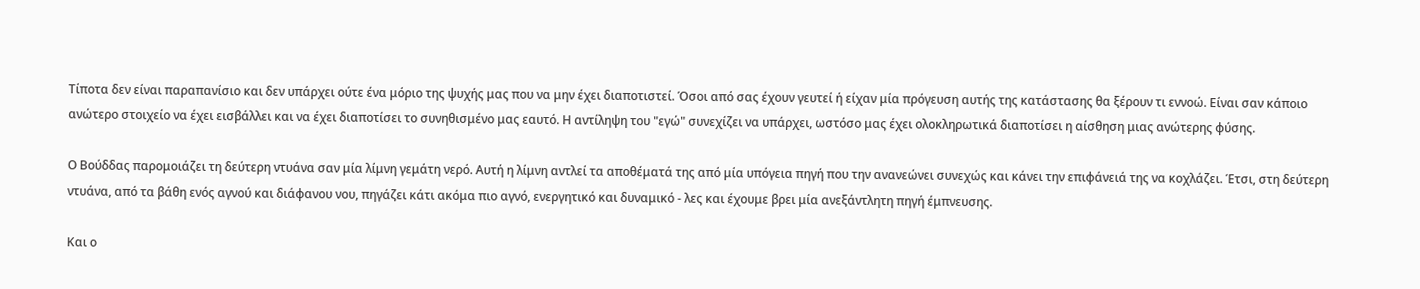Τίποτα δεν είναι παραπανίσιο και δεν υπάρχει ούτε ένα μόριο της ψυχής μας που να μην έχει διαποτιστεί. Όσοι από σας έχουν γευτεί ή είχαν μία πρόγευση αυτής της κατάστασης θα ξέρουν τι εννοώ. Είναι σαν κάποιο ανώτερο στοιχείο να έχει εισβάλλει και να έχει διαποτίσει το συνηθισμένο μας εαυτό. Η αντίληψη του "εγώ" συνεχίζει να υπάρχει, ωστόσο μας έχει ολοκληρωτικά διαποτίσει η αίσθηση μιας ανώτερης φύσης.

Ο Βούδδας παρομοιάζει τη δεύτερη ντυάνα σαν μία λίμνη γεμάτη νερό. Αυτή η λίμνη αντλεί τα αποθέματά της από μία υπόγεια πηγή που την ανανεώνει συνεχώς και κάνει την επιφάνειά της να κοχλάζει. Έτσι, στη δεύτερη ντυάνα, από τα βάθη ενός αγνού και διάφανου νου, πηγάζει κάτι ακόμα πιο αγνό, ενεργητικό και δυναμικό - λες και έχουμε βρει μία ανεξάντλητη πηγή έμπνευσης.

Και ο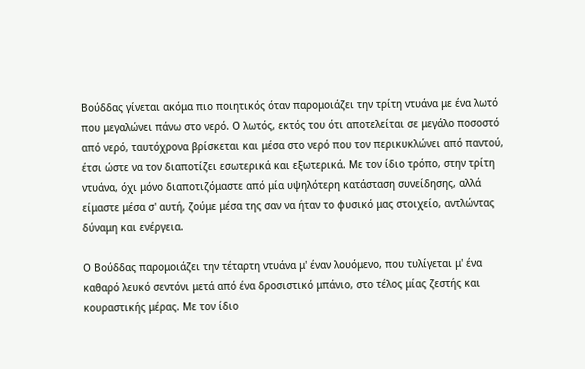Βούδδας γίνεται ακόμα πιο ποιητικός όταν παρομοιάζει την τρίτη ντυάνα με ένα λωτό που μεγαλώνει πάνω στο νερό. Ο λωτός, εκτός του ότι αποτελείται σε μεγάλο ποσοστό από νερό, ταυτόχρονα βρίσκεται και μέσα στο νερό που τον περικυκλώνει από παντού, έτσι ώστε να τον διαποτίζει εσωτερικά και εξωτερικά. Με τον ίδιο τρόπο, στην τρίτη ντυάνα, όχι μόνο διαποτιζόμαστε από μία υψηλότερη κατάσταση συνείδησης, αλλά είμαστε μέσα σ' αυτή, ζούμε μέσα της σαν να ήταν το φυσικό μας στοιχείο, αντλώντας δύναμη και ενέργεια.

Ο Βούδδας παρομοιάζει την τέταρτη ντυάνα μ' έναν λουόμενο, που τυλίγεται μ' ένα καθαρό λευκό σεντόνι μετά από ένα δροσιστικό μπάνιο, στο τέλος μίας ζεστής και κουραστικής μέρας. Με τον ίδιο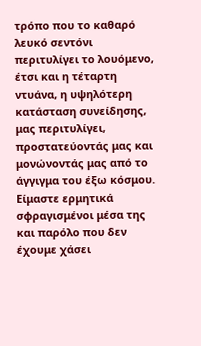τρόπο που το καθαρό λευκό σεντόνι περιτυλίγει το λουόμενο, έτσι και η τέταρτη ντυάνα, η υψηλότερη κατάσταση συνείδησης, μας περιτυλίγει, προστατεύοντάς μας και μονώνοντάς μας από το άγγιγμα του έξω κόσμου. Είμαστε ερμητικά σφραγισμένοι μέσα της και παρόλο που δεν έχουμε χάσει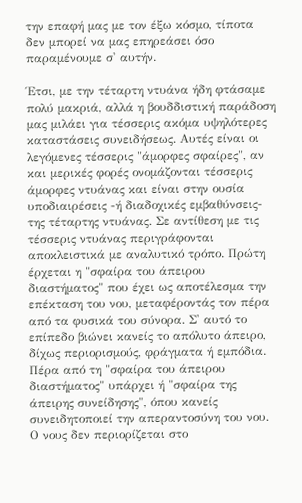την επαφή μας με τον έξω κόσμο, τίποτα δεν μπορεί να μας επηρεάσει όσο παραμένουμε σ' αυτήν.

Έτσι, με την τέταρτη ντυάνα ήδη φτάσαμε πολύ μακριά, αλλά η βουδδιστική παράδοση μας μιλάει για τέσσερις ακόμα υψηλότερες καταστάσεις συνειδήσεως. Αυτές είναι οι λεγόμενες τέσσερις "άμορφες σφαίρες", αν και μερικές φορές ονομάζονται τέσσερις άμορφες ντυάνας και είναι στην ουσία υποδιαιρέσεις -ή διαδοχικές εμβαθύνσεις- της τέταρτης ντυάνας. Σε αντίθεση με τις τέσσερις ντυάνας περιγράφονται αποκλειστικά με αναλυτικό τρόπο. Πρώτη έρχεται η "σφαίρα του άπειρου διαστήματος" που έχει ως αποτέλεσμα την επέκταση του νου, μεταφέροντάς τον πέρα από τα φυσικά του σύνορα. Σ' αυτό το επίπεδο βιώνει κανείς το απόλυτο άπειρο, δίχως περιορισμούς, φράγματα ή εμπόδια. Πέρα από τη "σφαίρα του άπειρου διαστήματος" υπάρχει ή "σφαίρα της άπειρης συνείδησης", όπου κανείς συνειδητοποιεί την απεραντοσύνη του νου. Ο νους δεν περιορίζεται στο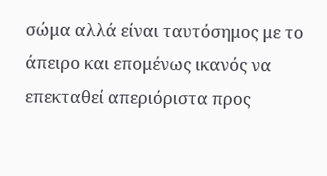σώμα αλλά είναι ταυτόσημος με το άπειρο και επομένως ικανός να επεκταθεί απεριόριστα προς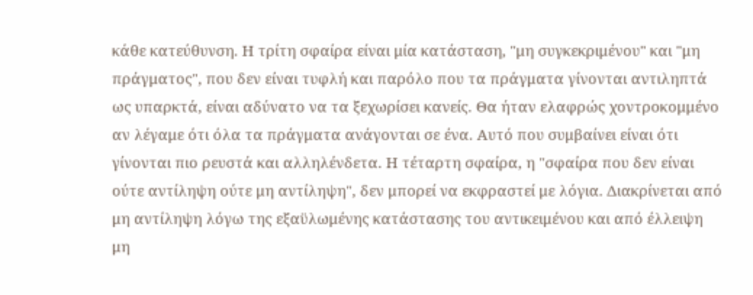κάθε κατεύθυνση. Η τρίτη σφαίρα είναι μία κατάσταση, "μη συγκεκριμένου" και "μη πράγματος", που δεν είναι τυφλή και παρόλο που τα πράγματα γίνονται αντιληπτά ως υπαρκτά, είναι αδύνατο να τα ξεχωρίσει κανείς. Θα ήταν ελαφρώς χοντροκομμένο αν λέγαμε ότι όλα τα πράγματα ανάγονται σε ένα. Αυτό που συμβαίνει είναι ότι γίνονται πιο ρευστά και αλληλένδετα. Η τέταρτη σφαίρα, η "σφαίρα που δεν είναι ούτε αντίληψη ούτε μη αντίληψη", δεν μπορεί να εκφραστεί με λόγια. Διακρίνεται από μη αντίληψη λόγω της εξαϋλωμένης κατάστασης του αντικειμένου και από έλλειψη μη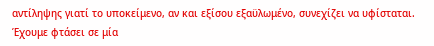αντίληψης γιατί το υποκείμενο, αν και εξίσου εξαϋλωμένο, συνεχίζει να υφίσταται. Έχουμε φτάσει σε μία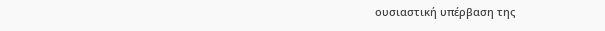ουσιαστική υπέρβαση της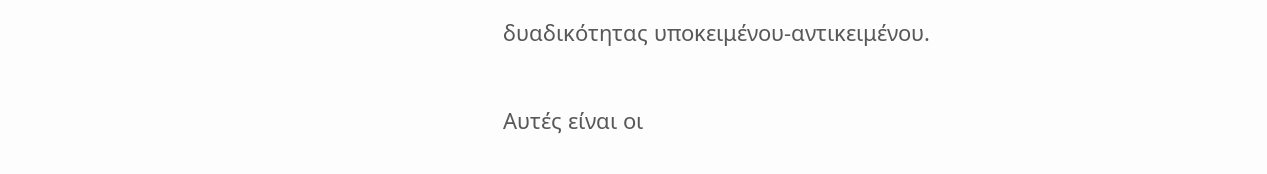δυαδικότητας υποκειμένου-αντικειμένου.

Αυτές είναι οι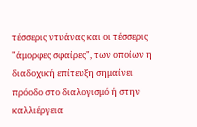τέσσερις ντυάνας και οι τέσσερις "άμορφες σφαίρες", των οποίων η διαδοχική επίτευξη σημαίνει πρόοδο στο διαλογισμό ή στην καλλιέργεια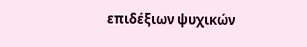επιδέξιων ψυχικών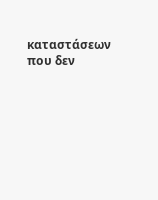καταστάσεων που δεν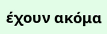έχουν ακόμα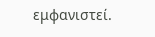εμφανιστεί.